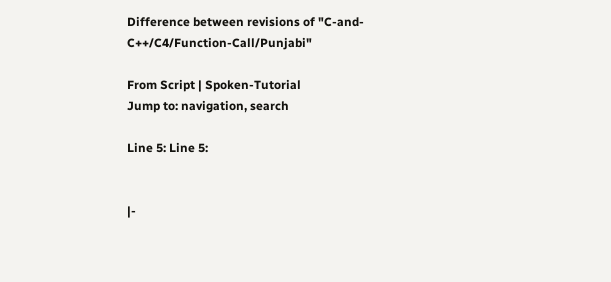Difference between revisions of "C-and-C++/C4/Function-Call/Punjabi"

From Script | Spoken-Tutorial
Jump to: navigation, search

Line 5: Line 5:


|-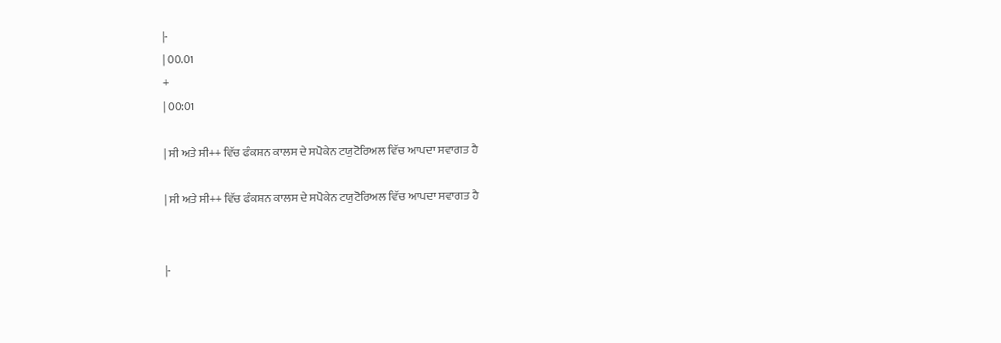|-
| 00.01
+
| 00:01

| ਸੀ ਅਤੇ ਸੀ++ ਵਿੱਚ ਫੰਕਸ਼ਨ ਕਾਲਸ ਦੇ ਸਪੋਕੇਨ ਟਯੁਟੋਰਿਅਲ ਵਿੱਚ ਆਪਦਾ ਸਵਾਗਤ ਹੈ

| ਸੀ ਅਤੇ ਸੀ++ ਵਿੱਚ ਫੰਕਸ਼ਨ ਕਾਲਸ ਦੇ ਸਪੋਕੇਨ ਟਯੁਟੋਰਿਅਲ ਵਿੱਚ ਆਪਦਾ ਸਵਾਗਤ ਹੈ


|-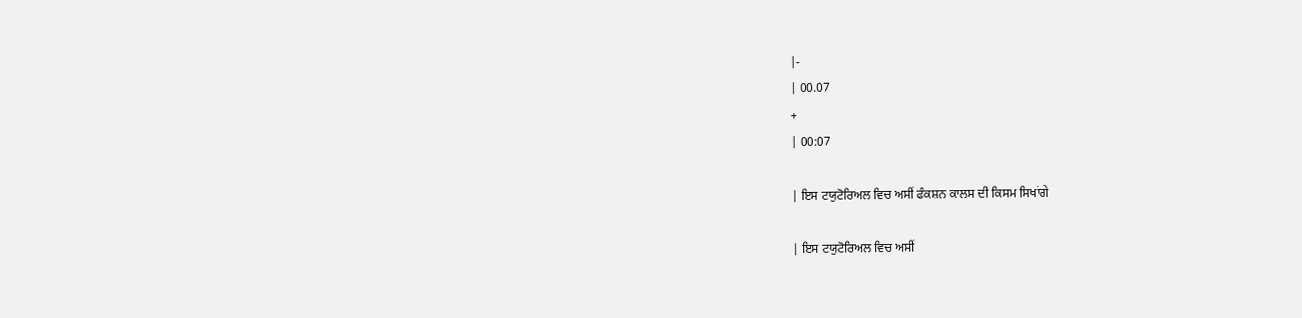|-
| 00.07
+
| 00:07

| ਇਸ ਟਯੁਟੋਰਿਅਲ ਵਿਚ ਅਸੀਂ ਫੰਕਸ਼ਨ ਕਾਲਸ ਦੀ ਕਿਸਮ ਸਿਖਾਂਗੇ

| ਇਸ ਟਯੁਟੋਰਿਅਲ ਵਿਚ ਅਸੀਂ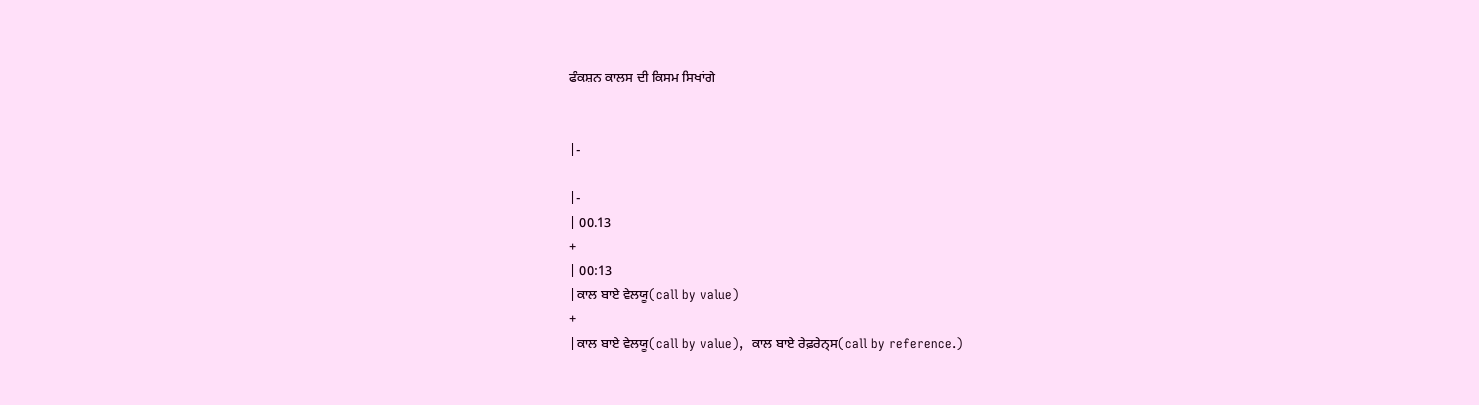ਫੰਕਸ਼ਨ ਕਾਲਸ ਦੀ ਕਿਸਮ ਸਿਖਾਂਗੇ


|-

|-
| 00.13
+
| 00:13
|ਕਾਲ ਬਾਏ ਵੇਲਯੂ(call by value)
+
|ਕਾਲ ਬਾਏ ਵੇਲਯੂ(call by value),  ਕਾਲ ਬਾਏ ਰੇਫ਼ਰੇਨ੍ਸ(call by reference.)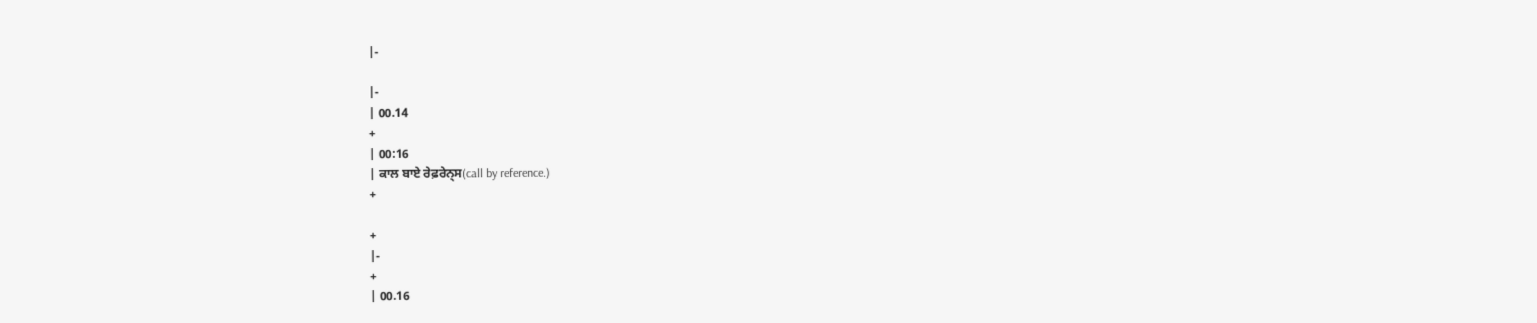|-

|-
| 00.14
+
| 00:16
| ਕਾਲ ਬਾਏ ਰੇਫ਼ਰੇਨ੍ਸ(call by reference.)
+

+
|-
+
| 00.16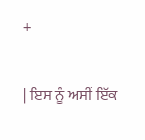+

| ਇਸ ਨੂੰ ਅਸੀਂ ਇੱਕ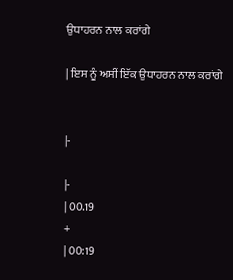ਉਧਾਹਰਨ ਨਾਲ ਕਰਾਂਗੇ

| ਇਸ ਨੂੰ ਅਸੀਂ ਇੱਕ ਉਧਾਹਰਨ ਨਾਲ ਕਰਾਂਗੇ


|-

|-
| 00.19
+
| 00:19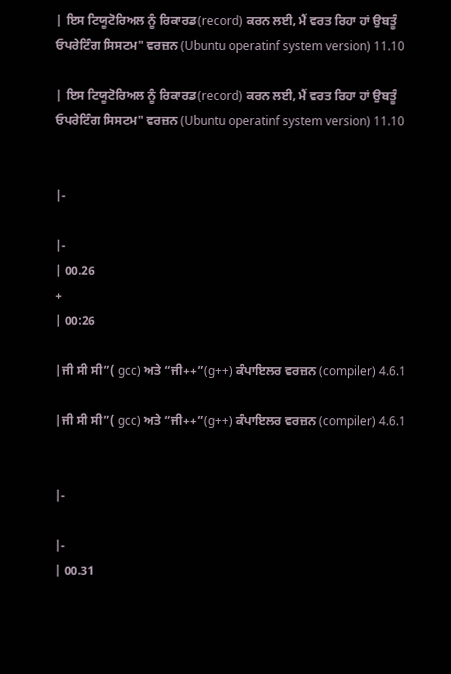| ਇਸ ਟਿਯੂਟੋਰਿਅਲ ਨੂੰ ਰਿਕਾਰਡ(record) ਕਰਨ ਲਈ, ਮੈਂ ਵਰਤ ਰਿਹਾ ਹਾਂ ਉਬਤੂੰ ਓਪਰੇਟਿੰਗ ਸਿਸਟਮ" ਵਰਜ਼ਨ (Ubuntu operatinf system version) 11.10

| ਇਸ ਟਿਯੂਟੋਰਿਅਲ ਨੂੰ ਰਿਕਾਰਡ(record) ਕਰਨ ਲਈ, ਮੈਂ ਵਰਤ ਰਿਹਾ ਹਾਂ ਉਬਤੂੰ ਓਪਰੇਟਿੰਗ ਸਿਸਟਮ" ਵਰਜ਼ਨ (Ubuntu operatinf system version) 11.10


|-

|-
| 00.26
+
| 00:26

|ਜੀ ਸੀ ਸੀ”( gcc) ਅਤੇ “ਜੀ++”(g++) ਕੰਪਾਇਲਰ ਵਰਜ਼ਨ (compiler) 4.6.1

|ਜੀ ਸੀ ਸੀ”( gcc) ਅਤੇ “ਜੀ++”(g++) ਕੰਪਾਇਲਰ ਵਰਜ਼ਨ (compiler) 4.6.1


|-

|-
| 00.31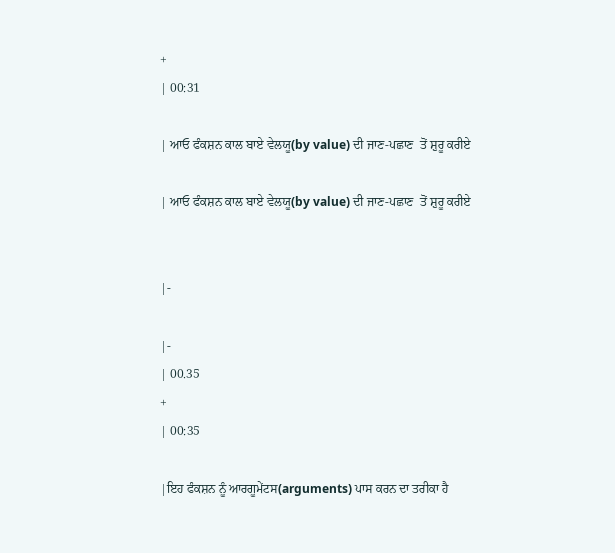+
| 00:31

| ਆਓ ਫੰਕਸ਼ਨ ਕਾਲ ਬਾਏ ਵੇਲਯੂ(by value) ਦੀ ਜਾਣ-ਪਛਾਣ  ਤੋਂ ਸ਼ੁਰੂ ਕਰੀਏ

| ਆਓ ਫੰਕਸ਼ਨ ਕਾਲ ਬਾਏ ਵੇਲਯੂ(by value) ਦੀ ਜਾਣ-ਪਛਾਣ  ਤੋਂ ਸ਼ੁਰੂ ਕਰੀਏ


|-

|-
| 00.35
+
| 00:35

|ਇਹ ਫੰਕਸ਼ਨ ਨੂੰ ਆਰਗੂਮੇਂਟਸ(arguments) ਪਾਸ ਕਰਨ ਦਾ ਤਰੀਕਾ ਹੈ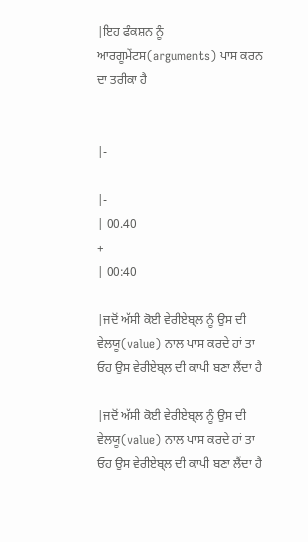|ਇਹ ਫੰਕਸ਼ਨ ਨੂੰ ਆਰਗੂਮੇਂਟਸ(arguments) ਪਾਸ ਕਰਨ ਦਾ ਤਰੀਕਾ ਹੈ


|-

|-
| 00.40
+
| 00:40

|ਜਦੋਂ ਅੱਸੀ ਕੋਈ ਵੇਰੀਏਬ੍ਲ ਨੂੰ ਉਸ ਦੀ ਵੇਲਯੂ(value) ਨਾਲ ਪਾਸ ਕਰਦੇ ਹਾਂ ਤਾ ਓਹ ਉਸ ਵੇਰੀਏਬ੍ਲ ਦੀ ਕਾਪੀ ਬਣਾ ਲੈਂਦਾ ਹੈ

|ਜਦੋਂ ਅੱਸੀ ਕੋਈ ਵੇਰੀਏਬ੍ਲ ਨੂੰ ਉਸ ਦੀ ਵੇਲਯੂ(value) ਨਾਲ ਪਾਸ ਕਰਦੇ ਹਾਂ ਤਾ ਓਹ ਉਸ ਵੇਰੀਏਬ੍ਲ ਦੀ ਕਾਪੀ ਬਣਾ ਲੈਂਦਾ ਹੈ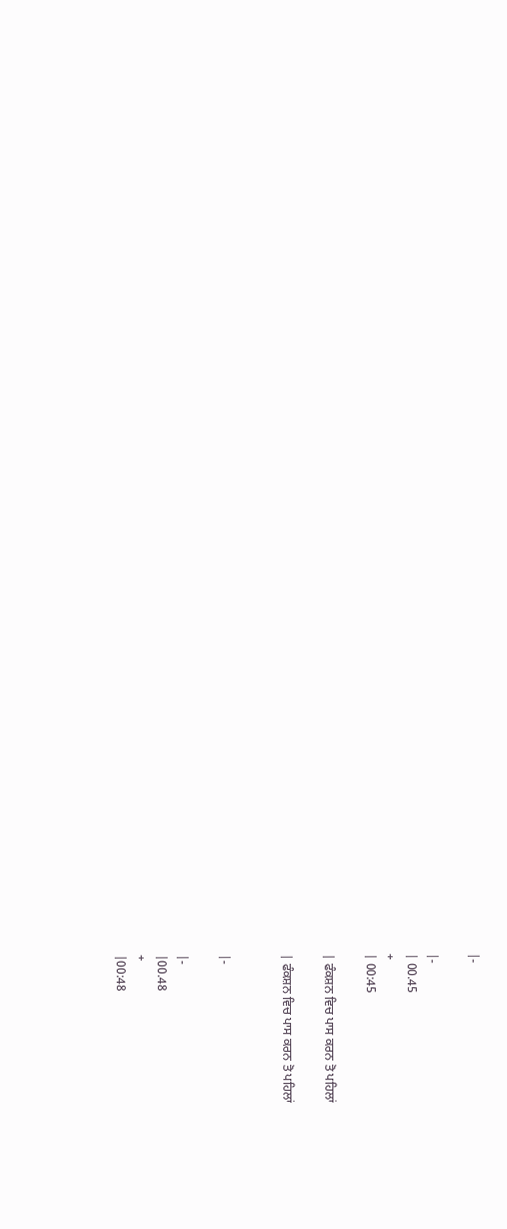|-

|-
| 00.45
+
| 00:45

| ਫੰਕਸ਼ਨ ਵਿਚ ਪਾਸ ਕਰਨ ਤੋ ਪਹਿਲਾਂ

| ਫੰਕਸ਼ਨ ਵਿਚ ਪਾਸ ਕਰਨ ਤੋ ਪਹਿਲਾਂ


|-

|-
|00.48
+
|00:48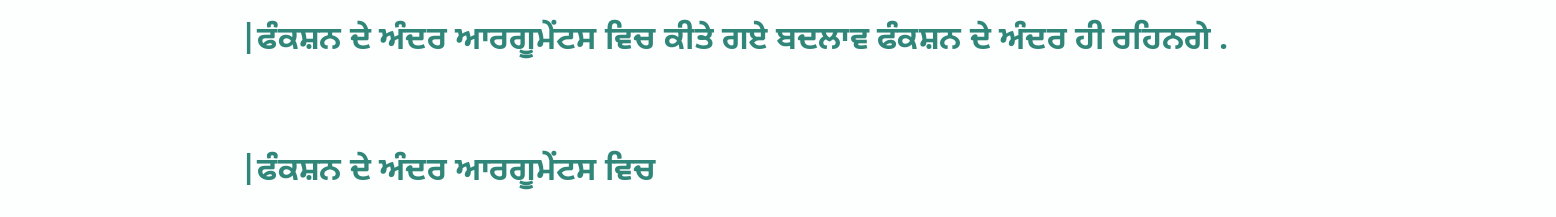|ਫੰਕਸ਼ਨ ਦੇ ਅੰਦਰ ਆਰਗੂਮੇਂਟਸ ਵਿਚ ਕੀਤੇ ਗਏ ਬਦਲਾਵ ਫੰਕਸ਼ਨ ਦੇ ਅੰਦਰ ਹੀ ਰਹਿਨਗੇ .

|ਫੰਕਸ਼ਨ ਦੇ ਅੰਦਰ ਆਰਗੂਮੇਂਟਸ ਵਿਚ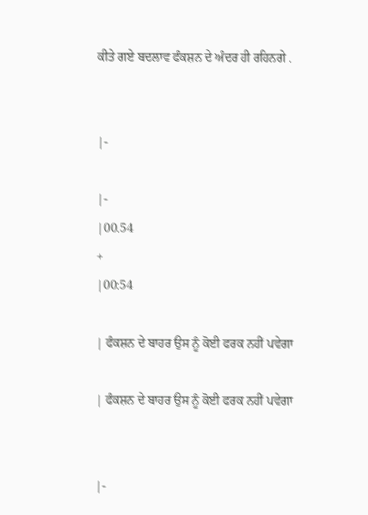ਕੀਤੇ ਗਏ ਬਦਲਾਵ ਫੰਕਸ਼ਨ ਦੇ ਅੰਦਰ ਹੀ ਰਹਿਨਗੇ .


|-

|-
|00.54
+
|00:54

| ਫੰਕਸ਼ਨ ਦੇ ਬਾਹਰ ਉਸ ਨੂੰ ਕੋਈ ਫਰਕ ਨਹੀਂ ਪਵੇਗਾ

| ਫੰਕਸ਼ਨ ਦੇ ਬਾਹਰ ਉਸ ਨੂੰ ਕੋਈ ਫਰਕ ਨਹੀਂ ਪਵੇਗਾ


|-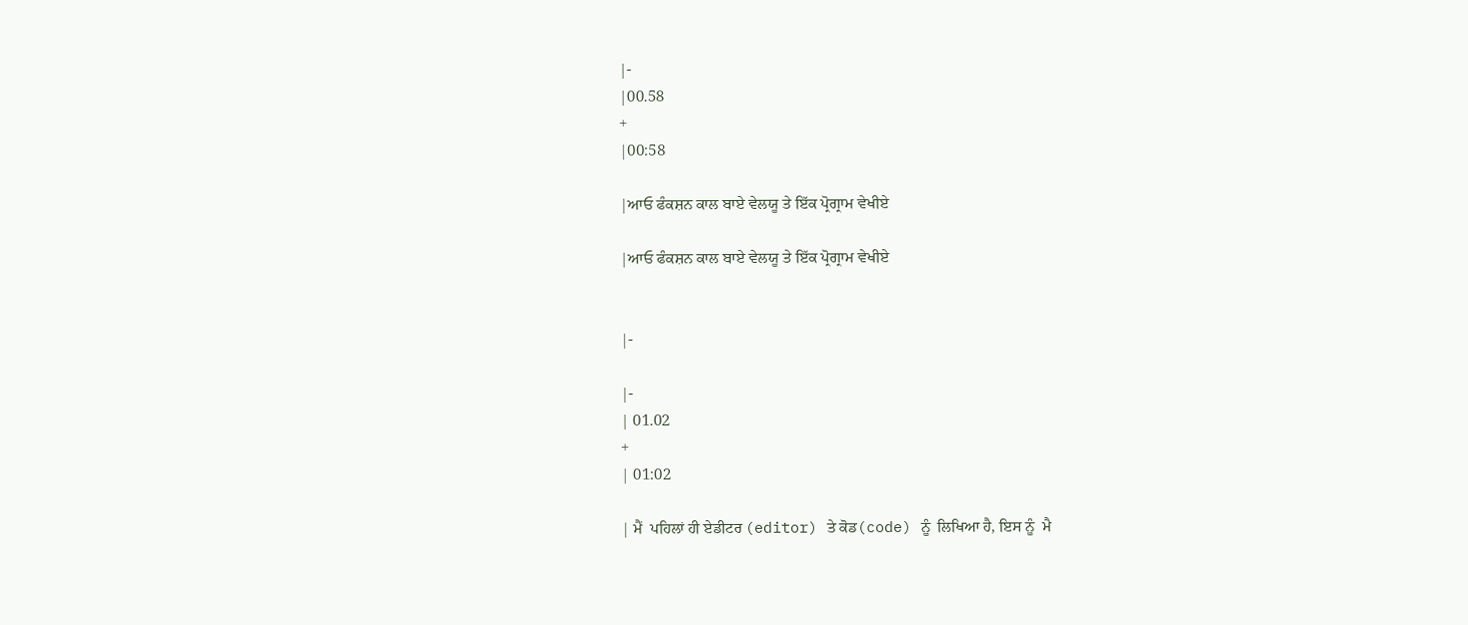|-
|00.58
+
|00:58

|ਆਓ ਫੰਕਸ਼ਨ ਕਾਲ ਬਾਏ ਵੇਲਯੂ ਤੇ ਇੱਕ ਪ੍ਰੋਗ੍ਰਾਮ ਵੇਖੀਏ

|ਆਓ ਫੰਕਸ਼ਨ ਕਾਲ ਬਾਏ ਵੇਲਯੂ ਤੇ ਇੱਕ ਪ੍ਰੋਗ੍ਰਾਮ ਵੇਖੀਏ


|-

|-
| 01.02
+
| 01:02

| ਮੈਂ  ਪਹਿਲਾਂ ਹੀ ਏਡੀਟਰ (editor) ਤੇ ਕੋਡ(code) ਨੂੰ  ਲਿਖਿਆ ਹੈ, ਇਸ ਨੂੰ  ਮੈ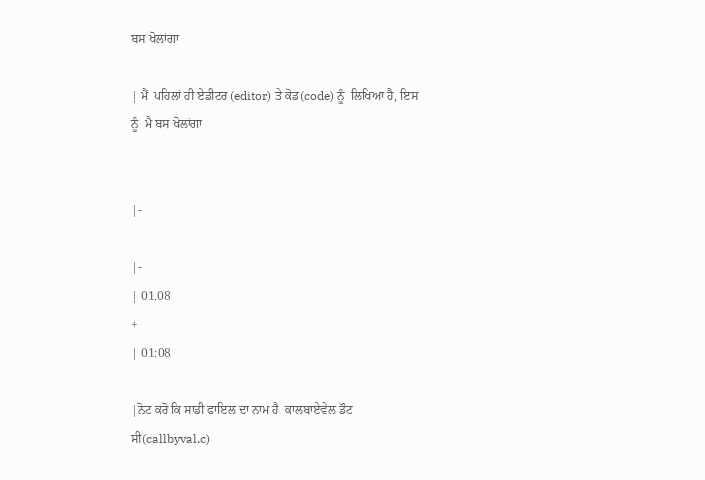ਬਸ ਖੋਲਾਂਗਾ

| ਮੈਂ  ਪਹਿਲਾਂ ਹੀ ਏਡੀਟਰ (editor) ਤੇ ਕੋਡ(code) ਨੂੰ  ਲਿਖਿਆ ਹੈ, ਇਸ ਨੂੰ  ਮੈ ਬਸ ਖੋਲਾਂਗਾ


|-

|-
| 01.08
+
| 01:08

|ਨੋਟ ਕਰੋ ਕਿ ਸਾਡੀ ਫਾਇਲ ਦਾ ਨਾਮ ਹੈ  ਕਾਲਬਾਏਵੇਲ ਡੌਟ ਸੀ(callbyval.c)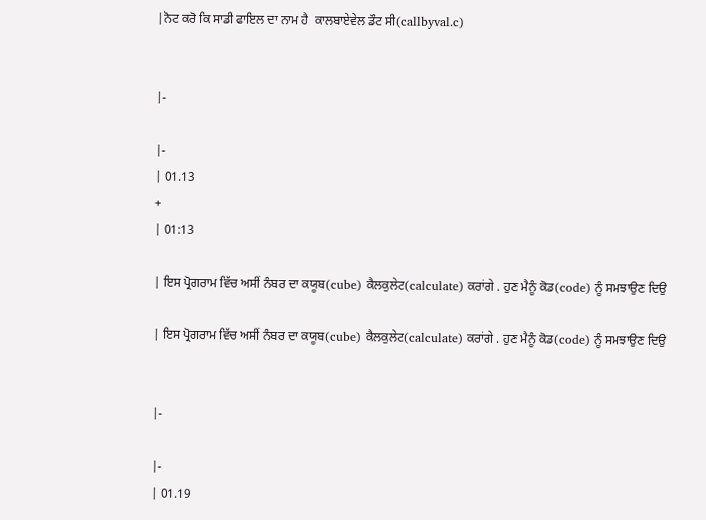|ਨੋਟ ਕਰੋ ਕਿ ਸਾਡੀ ਫਾਇਲ ਦਾ ਨਾਮ ਹੈ  ਕਾਲਬਾਏਵੇਲ ਡੌਟ ਸੀ(callbyval.c)


|-

|-
| 01.13
+
| 01:13

| ਇਸ ਪ੍ਰੋਗਰਾਮ ਵਿੱਚ ਅਸੀਂ ਨੰਬਰ ਦਾ ਕਯੂਬ(cube) ਕੈਲਕੁਲੇਟ(calculate) ਕਰਾਂਗੇ . ਹੁਣ ਮੈਨੂੰ ਕੋਡ(code) ਨੂੰ ਸਮਝਾਉਣ ਦਿਉ

| ਇਸ ਪ੍ਰੋਗਰਾਮ ਵਿੱਚ ਅਸੀਂ ਨੰਬਰ ਦਾ ਕਯੂਬ(cube) ਕੈਲਕੁਲੇਟ(calculate) ਕਰਾਂਗੇ . ਹੁਣ ਮੈਨੂੰ ਕੋਡ(code) ਨੂੰ ਸਮਝਾਉਣ ਦਿਉ


|-

|-
| 01.19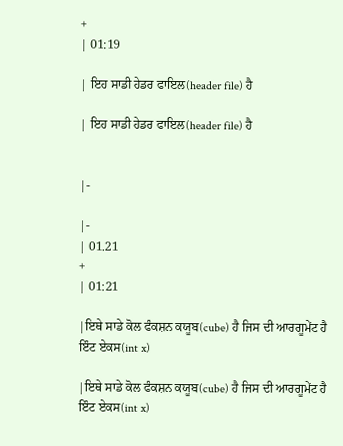+
| 01:19

| ਇਹ ਸਾਡੀ ਹੇਡਰ ਫਾਇਲ(header file) ਹੈ

| ਇਹ ਸਾਡੀ ਹੇਡਰ ਫਾਇਲ(header file) ਹੈ


|-

|-
| 01.21
+
| 01:21

|ਇਥੇ ਸਾਡੇ ਕੋਲ ਫੰਕਸ਼ਨ ਕਯੂਬ(cube) ਹੈ ਜਿਸ ਦੀ ਆਰਗੂਮੇਂਟ ਹੈ ਇੰਟ ਏਕਸ(int x)

|ਇਥੇ ਸਾਡੇ ਕੋਲ ਫੰਕਸ਼ਨ ਕਯੂਬ(cube) ਹੈ ਜਿਸ ਦੀ ਆਰਗੂਮੇਂਟ ਹੈ ਇੰਟ ਏਕਸ(int x)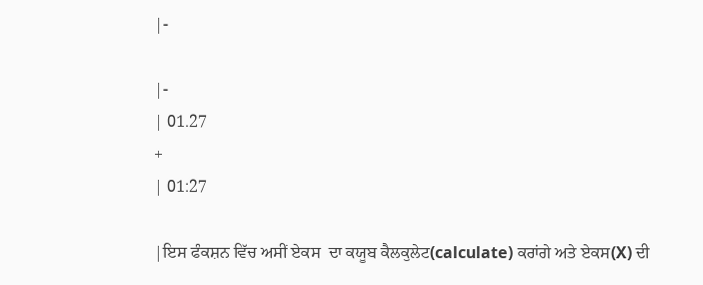|-

|-
| 01.27
+
| 01:27

|ਇਸ ਫੰਕਸ਼ਨ ਵਿੱਚ ਅਸੀਂ ਏਕਸ  ਦਾ ਕਯੂਬ ਕੈਲਕੁਲੇਟ(calculate) ਕਰਾਂਗੇ ਅਤੇ ਏਕਸ(X) ਦੀ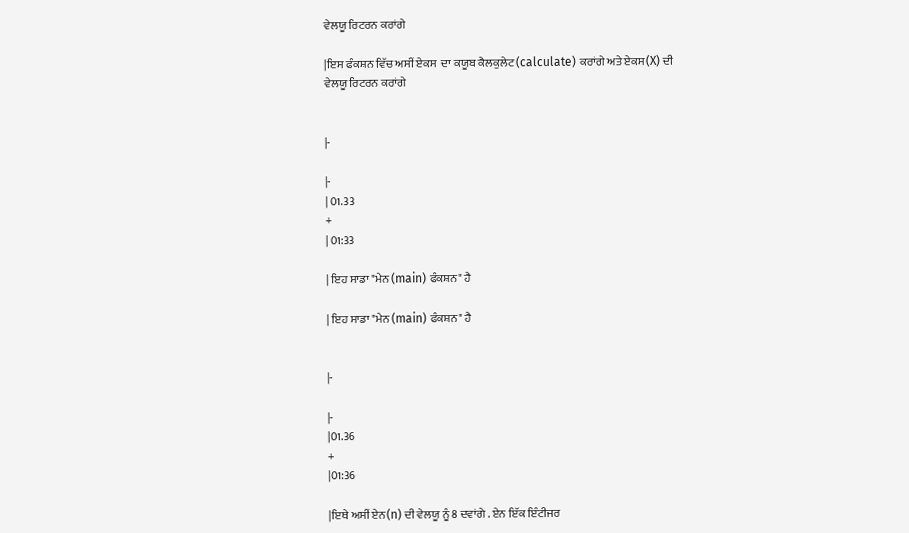ਵੇਲਯੂ ਰਿਟਰਨ ਕਰਾਂਗੇ

|ਇਸ ਫੰਕਸ਼ਨ ਵਿੱਚ ਅਸੀਂ ਏਕਸ  ਦਾ ਕਯੂਬ ਕੈਲਕੁਲੇਟ(calculate) ਕਰਾਂਗੇ ਅਤੇ ਏਕਸ(X) ਦੀ ਵੇਲਯੂ ਰਿਟਰਨ ਕਰਾਂਗੇ


|-

|-
| 01.33
+
| 01:33

| ਇਹ ਸਾਡਾ "ਮੇਨ (main) ਫੰਕਸ਼ਨ" ਹੈ

| ਇਹ ਸਾਡਾ "ਮੇਨ (main) ਫੰਕਸ਼ਨ" ਹੈ


|-

|-
|01.36
+
|01:36

|ਇਥੇ ਅਸੀਂ ਏਨ(n) ਦੀ ਵੇਲਯੂ ਨੂੰ 8 ਦਵਾਂਗੇ . ਏਨ ਇੱਕ ਇੰਟੀਜਰ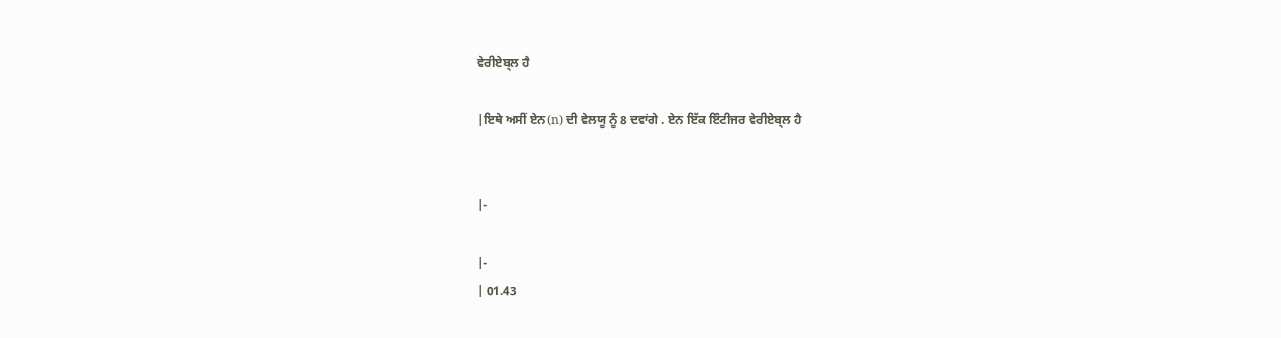ਵੇਰੀਏਬ੍ਲ ਹੈ

|ਇਥੇ ਅਸੀਂ ਏਨ(n) ਦੀ ਵੇਲਯੂ ਨੂੰ 8 ਦਵਾਂਗੇ . ਏਨ ਇੱਕ ਇੰਟੀਜਰ ਵੇਰੀਏਬ੍ਲ ਹੈ


|-

|-
| 01.43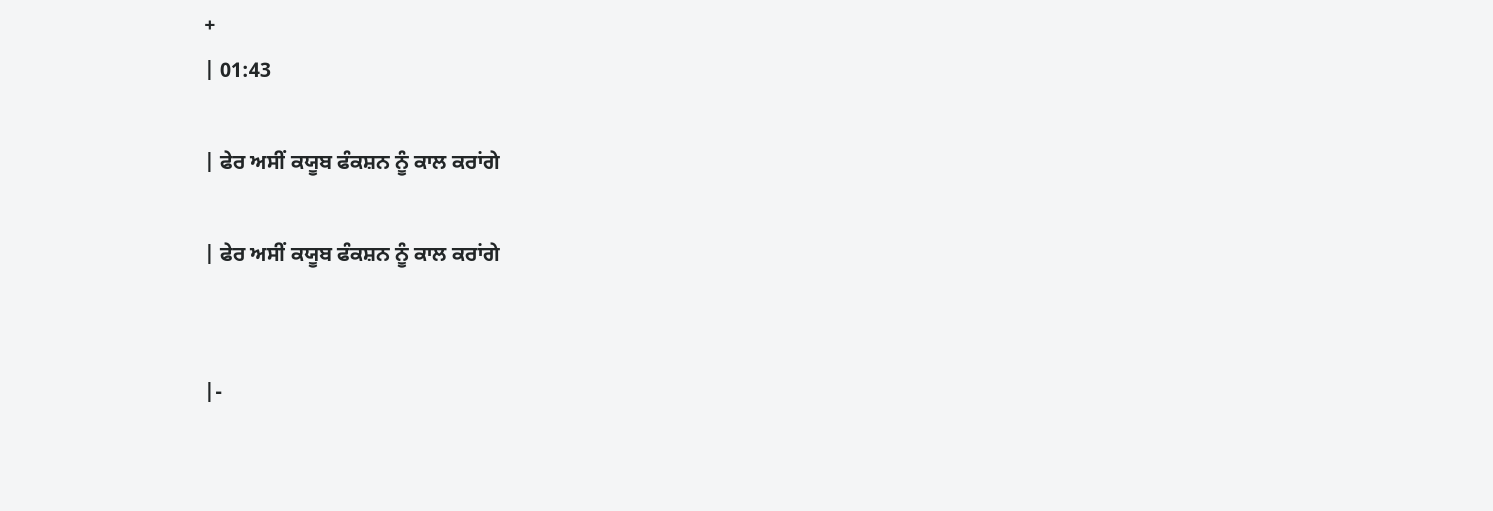+
| 01:43

| ਫੇਰ ਅਸੀਂ ਕਯੂਬ ਫੰਕਸ਼ਨ ਨੂੰ ਕਾਲ ਕਰਾਂਗੇ

| ਫੇਰ ਅਸੀਂ ਕਯੂਬ ਫੰਕਸ਼ਨ ਨੂੰ ਕਾਲ ਕਰਾਂਗੇ


|-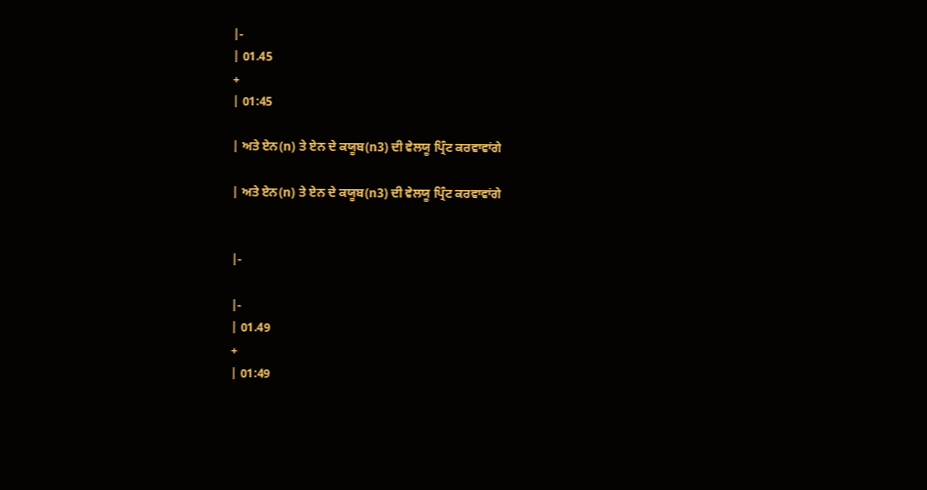|-
| 01.45
+
| 01:45

| ਅਤੇ ਏਨ(n) ਤੇ ਏਨ ਦੇ ਕਯੂਬ(n3) ਦੀ ਵੇਲਯੂ ਪ੍ਰਿੰਟ ਕਰਵਾਵਾਂਗੇ

| ਅਤੇ ਏਨ(n) ਤੇ ਏਨ ਦੇ ਕਯੂਬ(n3) ਦੀ ਵੇਲਯੂ ਪ੍ਰਿੰਟ ਕਰਵਾਵਾਂਗੇ


|-

|-
| 01.49
+
| 01:49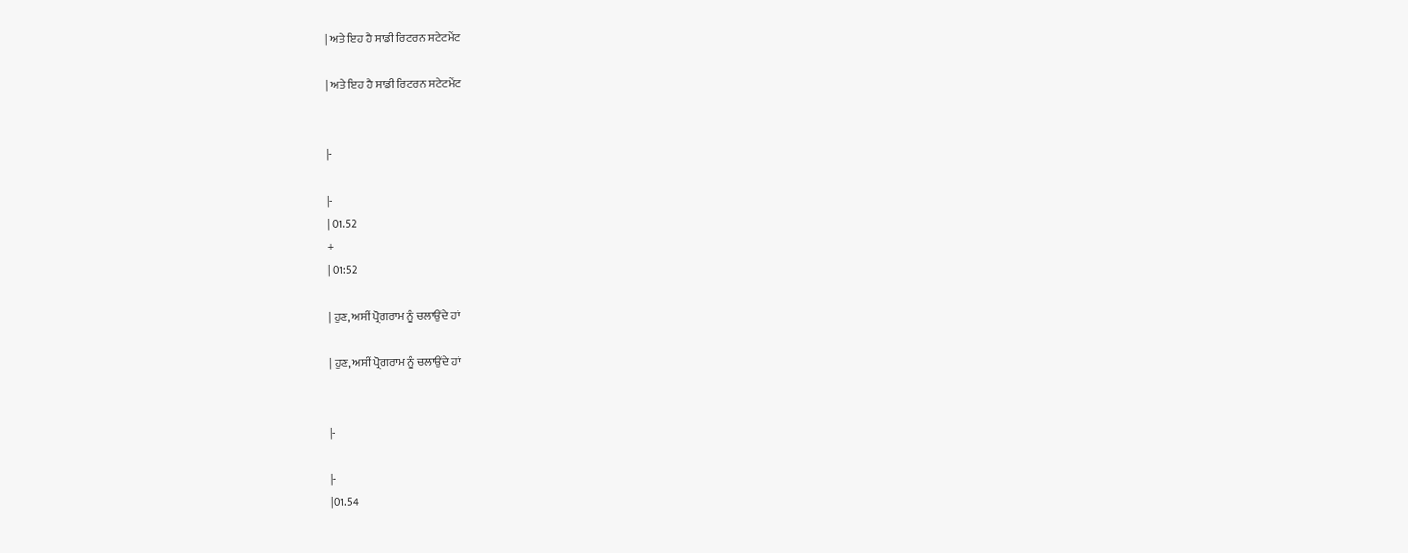| ਅਤੇ ਇਹ ਹੈ ਸਾਡੀ ਰਿਟਰਨ ਸਟੇਟਮੇਂਟ

| ਅਤੇ ਇਹ ਹੈ ਸਾਡੀ ਰਿਟਰਨ ਸਟੇਟਮੇਂਟ


|-

|-
| 01.52
+
| 01:52

| ਹੁਣ, ਅਸੀਂ ਪ੍ਰੋਗਰਾਮ ਨੂੰ ਚਲਾਉਂਦੇ ਹਾਂ

| ਹੁਣ, ਅਸੀਂ ਪ੍ਰੋਗਰਾਮ ਨੂੰ ਚਲਾਉਂਦੇ ਹਾਂ


|-

|-
|01.54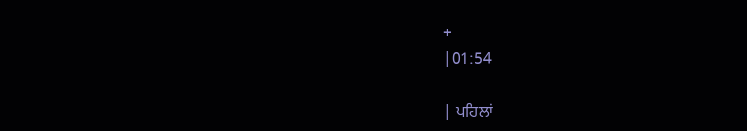+
|01:54

| ਪਹਿਲਾਂ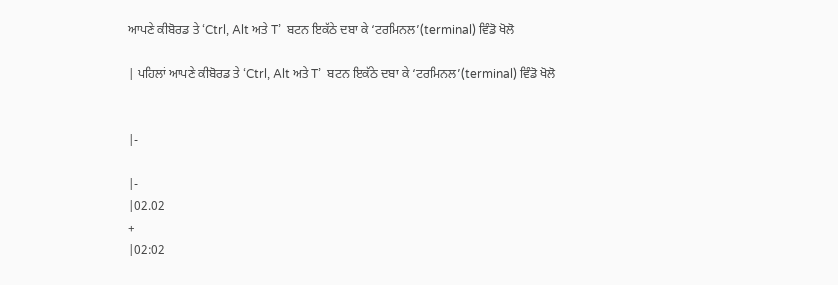ਆਪਣੇ ਕੀਬੋਰਡ ਤੇ ‘Ctrl, Alt ਅਤੇ T’  ਬਟਨ ਇਕੱਠੇ ਦਬਾ ਕੇ ‘ਟਰਮਿਨਲ’(terminal) ਵਿੰਡੋ ਖੋਲੋ

| ਪਹਿਲਾਂ ਆਪਣੇ ਕੀਬੋਰਡ ਤੇ ‘Ctrl, Alt ਅਤੇ T’  ਬਟਨ ਇਕੱਠੇ ਦਬਾ ਕੇ ‘ਟਰਮਿਨਲ’(terminal) ਵਿੰਡੋ ਖੋਲੋ


|-

|-
|02.02
+
|02:02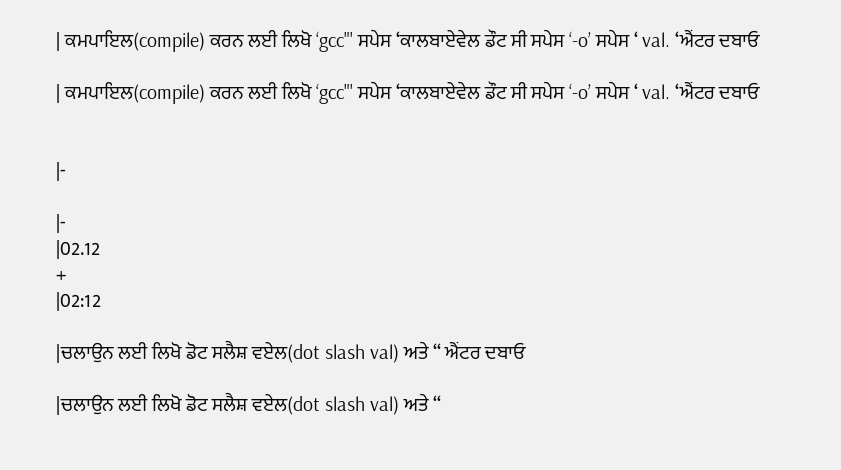| ਕਮਪਾਇਲ(compile) ਕਰਨ ਲਈ ਲਿਖੋ ‘gcc"' ਸਪੇਸ ‘ਕਾਲਬਾਏਵੇਲ ਡੌਟ ਸੀ ਸਪੇਸ ‘-o’ ਸਪੇਸ ‘ val. ‘ਐਂਟਰ ਦਬਾਓ

| ਕਮਪਾਇਲ(compile) ਕਰਨ ਲਈ ਲਿਖੋ ‘gcc"' ਸਪੇਸ ‘ਕਾਲਬਾਏਵੇਲ ਡੌਟ ਸੀ ਸਪੇਸ ‘-o’ ਸਪੇਸ ‘ val. ‘ਐਂਟਰ ਦਬਾਓ


|-

|-
|02.12
+
|02:12

|ਚਲਾਉਨ ਲਈ ਲਿਖੋ ਡੋਟ ਸਲੈਸ਼ ਵਏਲ(dot slash val) ਅਤੇ ‘‘ ਐਂਟਰ ਦਬਾਓ

|ਚਲਾਉਨ ਲਈ ਲਿਖੋ ਡੋਟ ਸਲੈਸ਼ ਵਏਲ(dot slash val) ਅਤੇ ‘‘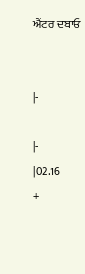ਐਂਟਰ ਦਬਾਓ


|-

|-
|02.16
+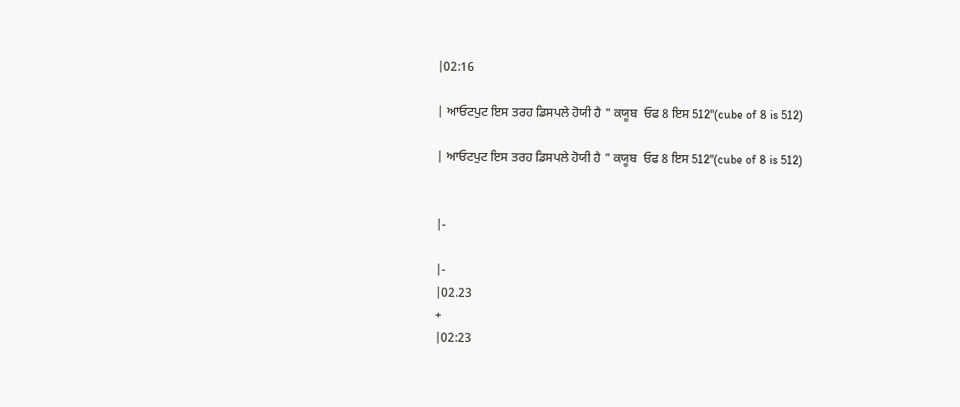|02:16

| ਆਓਟਪੁਟ ਇਸ ਤਰਹ ਡਿਸਪਲੇ ਹੋਯੀ ਹੈ " ਕਯੂਬ  ਓਫ 8 ਇਸ 512"(cube of 8 is 512)

| ਆਓਟਪੁਟ ਇਸ ਤਰਹ ਡਿਸਪਲੇ ਹੋਯੀ ਹੈ " ਕਯੂਬ  ਓਫ 8 ਇਸ 512"(cube of 8 is 512)


|-

|-
|02.23
+
|02:23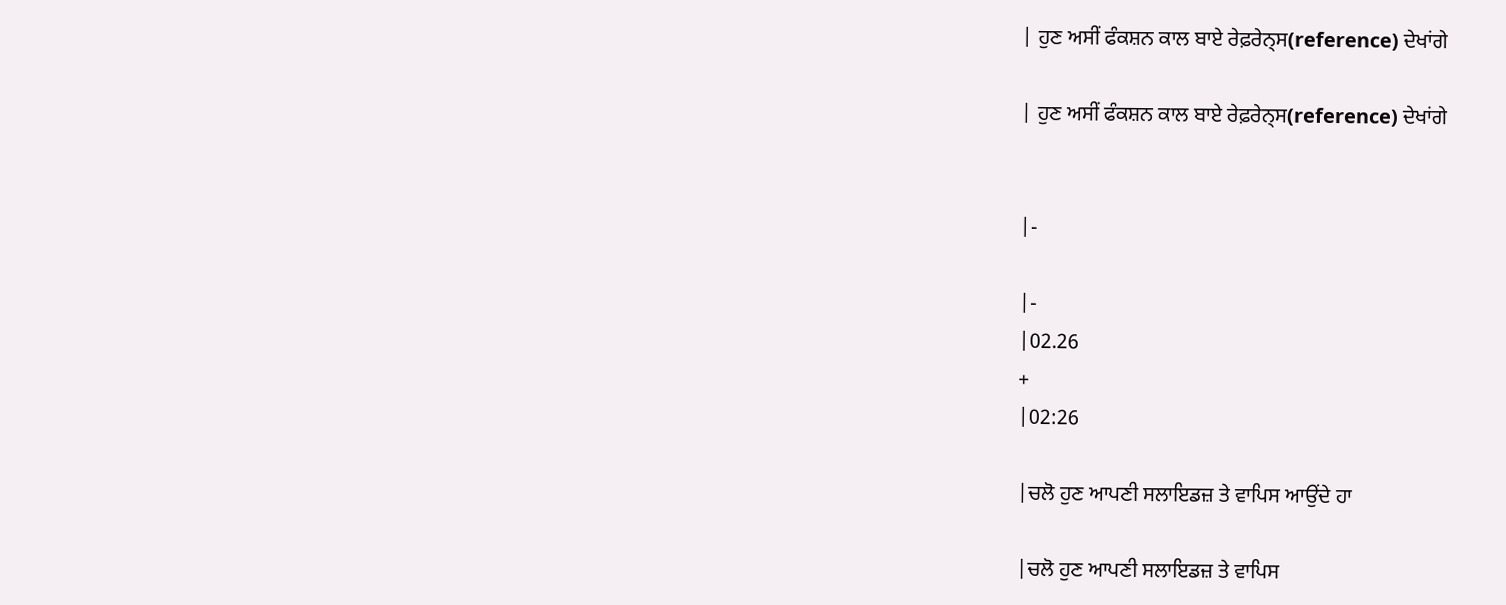| ਹੁਣ ਅਸੀਂ ਫੰਕਸ਼ਨ ਕਾਲ ਬਾਏ ਰੇਫ਼ਰੇਨ੍ਸ(reference) ਦੇਖਾਂਗੇ

| ਹੁਣ ਅਸੀਂ ਫੰਕਸ਼ਨ ਕਾਲ ਬਾਏ ਰੇਫ਼ਰੇਨ੍ਸ(reference) ਦੇਖਾਂਗੇ


|-

|-
|02.26
+
|02:26

|ਚਲੋ ਹੁਣ ਆਪਣੀ ਸਲਾਇਡਜ਼ ਤੇ ਵਾਪਿਸ ਆਉਂਦੇ ਹਾ

|ਚਲੋ ਹੁਣ ਆਪਣੀ ਸਲਾਇਡਜ਼ ਤੇ ਵਾਪਿਸ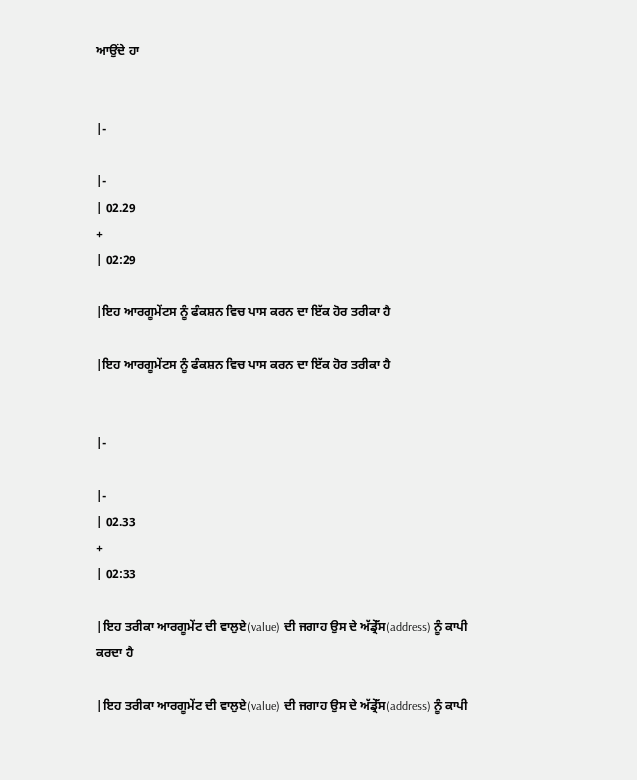ਆਉਂਦੇ ਹਾ


|-

|-
| 02.29
+
| 02:29

|ਇਹ ਆਰਗੂਮੇਂਟਸ ਨੂੰ ਫੰਕਸ਼ਨ ਵਿਚ ਪਾਸ ਕਰਨ ਦਾ ਇੱਕ ਹੋਰ ਤਰੀਕਾ ਹੈ

|ਇਹ ਆਰਗੂਮੇਂਟਸ ਨੂੰ ਫੰਕਸ਼ਨ ਵਿਚ ਪਾਸ ਕਰਨ ਦਾ ਇੱਕ ਹੋਰ ਤਰੀਕਾ ਹੈ


|-

|-
| 02.33
+
| 02:33

|ਇਹ ਤਰੀਕਾ ਆਰਗੂਮੇਂਟ ਦੀ ਵਾਲੁਏ(value) ਦੀ ਜਗਾਹ ਉਸ ਦੇ ਅੱਡ੍ਰੇੱਸ(address) ਨੂੰ ਕਾਪੀ ਕਰਦਾ ਹੈ

|ਇਹ ਤਰੀਕਾ ਆਰਗੂਮੇਂਟ ਦੀ ਵਾਲੁਏ(value) ਦੀ ਜਗਾਹ ਉਸ ਦੇ ਅੱਡ੍ਰੇੱਸ(address) ਨੂੰ ਕਾਪੀ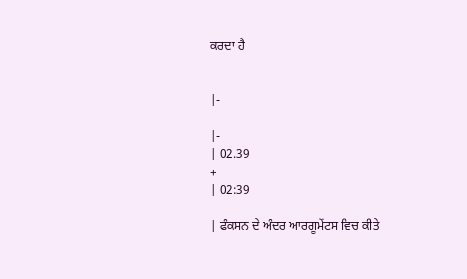ਕਰਦਾ ਹੈ


|-

|-
| 02.39
+
| 02:39

| ਫੰਕਸਨ ਦੇ ਅੰਦਰ ਆਰਗੂਮੇਂਟਸ ਵਿਚ ਕੀਤੇ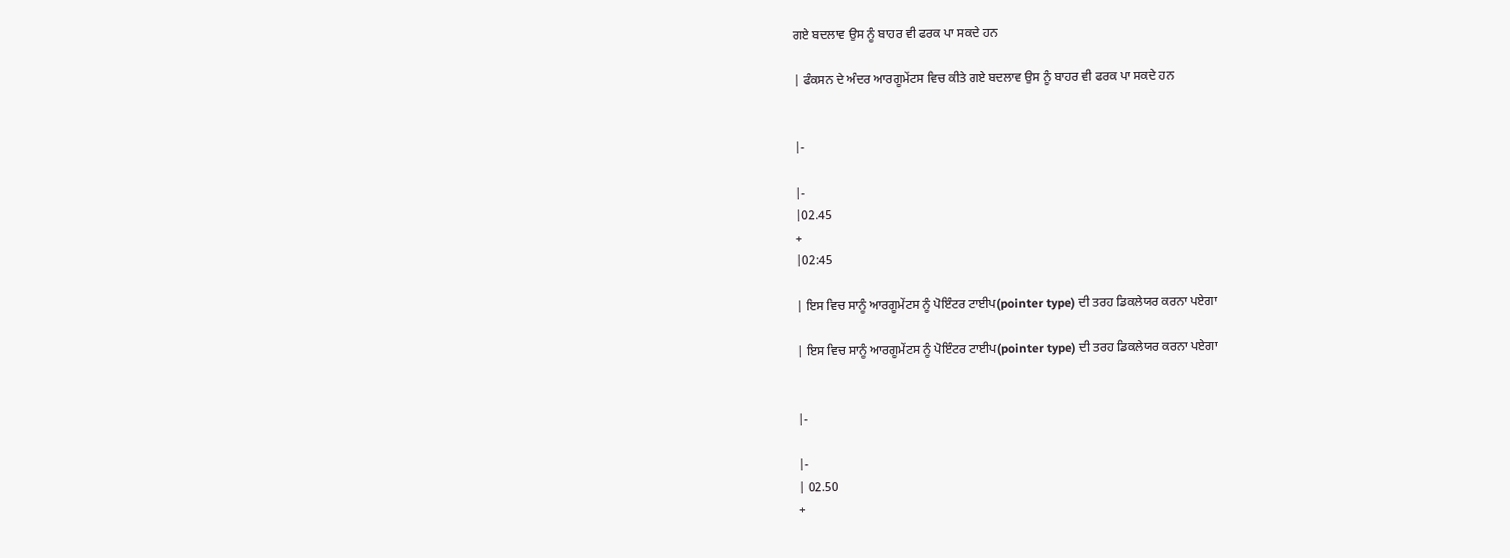ਗਏ ਬਦਲਾਵ ਉਸ ਨੂੰ ਬਾਹਰ ਵੀ ਫਰਕ ਪਾ ਸਕਦੇ ਹਨ

| ਫੰਕਸਨ ਦੇ ਅੰਦਰ ਆਰਗੂਮੇਂਟਸ ਵਿਚ ਕੀਤੇ ਗਏ ਬਦਲਾਵ ਉਸ ਨੂੰ ਬਾਹਰ ਵੀ ਫਰਕ ਪਾ ਸਕਦੇ ਹਨ


|-

|-
|02.45
+
|02:45

| ਇਸ ਵਿਚ ਸਾਨੂੰ ਆਰਗੂਮੇਂਟਸ ਨੂੰ ਪੋਇੰਟਰ ਟਾਈਪ(pointer type) ਦੀ ਤਰਹ ਡਿਕਲੇਯਰ ਕਰਨਾ ਪਏਗਾ

| ਇਸ ਵਿਚ ਸਾਨੂੰ ਆਰਗੂਮੇਂਟਸ ਨੂੰ ਪੋਇੰਟਰ ਟਾਈਪ(pointer type) ਦੀ ਤਰਹ ਡਿਕਲੇਯਰ ਕਰਨਾ ਪਏਗਾ


|-

|-
| 02.50
+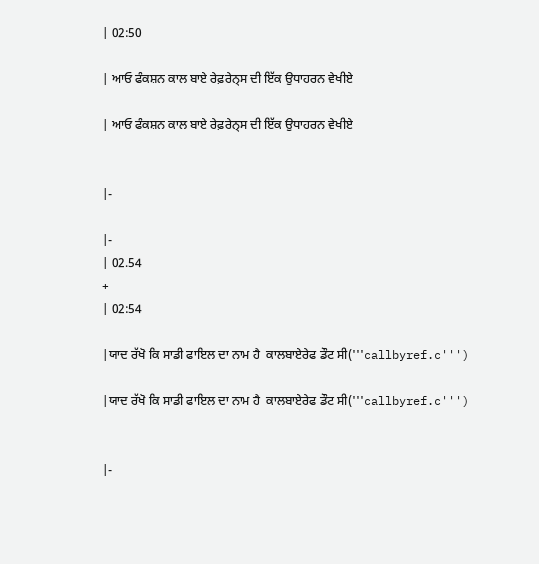| 02:50

| ਆਓ ਫੰਕਸ਼ਨ ਕਾਲ ਬਾਏ ਰੇਫ਼ਰੇਨ੍ਸ ਦੀ ਇੱਕ ਉਧਾਹਰਨ ਵੇਖੀਏ

| ਆਓ ਫੰਕਸ਼ਨ ਕਾਲ ਬਾਏ ਰੇਫ਼ਰੇਨ੍ਸ ਦੀ ਇੱਕ ਉਧਾਹਰਨ ਵੇਖੀਏ


|-

|-
| 02.54
+
| 02:54

|ਯਾਦ ਰੱਖੋ ਕਿ ਸਾਡੀ ਫਾਇਲ ਦਾ ਨਾਮ ਹੈ  ਕਾਲਬਾਏਰੇਫ ਡੌਟ ਸੀ('''callbyref.c''')

|ਯਾਦ ਰੱਖੋ ਕਿ ਸਾਡੀ ਫਾਇਲ ਦਾ ਨਾਮ ਹੈ  ਕਾਲਬਾਏਰੇਫ ਡੌਟ ਸੀ('''callbyref.c''')


|-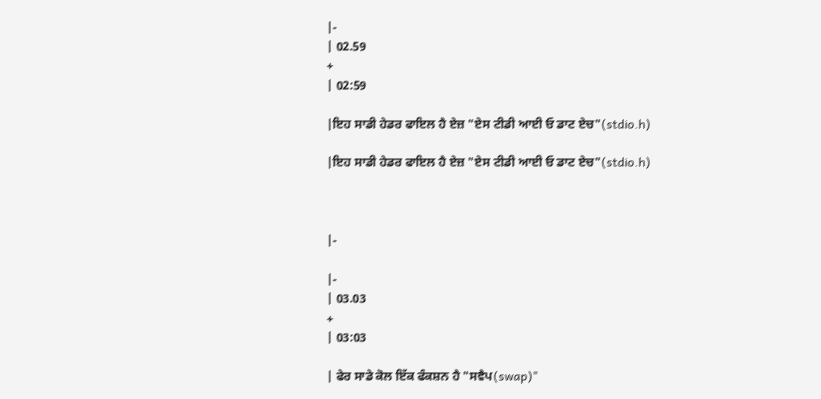|-
| 02.59
+
| 02:59

|ਇਹ ਸਾਡੀ ਹੇਡਰ ਫਾਇਲ ਹੈ ਏਜ਼ "ਏਸ ਟੀਡੀ ਆਈ ਓ ਡਾਟ ਏਚ"(stdio.h)

|ਇਹ ਸਾਡੀ ਹੇਡਰ ਫਾਇਲ ਹੈ ਏਜ਼ "ਏਸ ਟੀਡੀ ਆਈ ਓ ਡਾਟ ਏਚ"(stdio.h)



|-

|-
| 03.03
+
| 03:03

| ਫੇਰ ਸਾਡੇ ਕੋਲ ਇੱਕ ਫੰਕਸ਼ਨ ਹੈ "ਸਵੈਪ(swap)"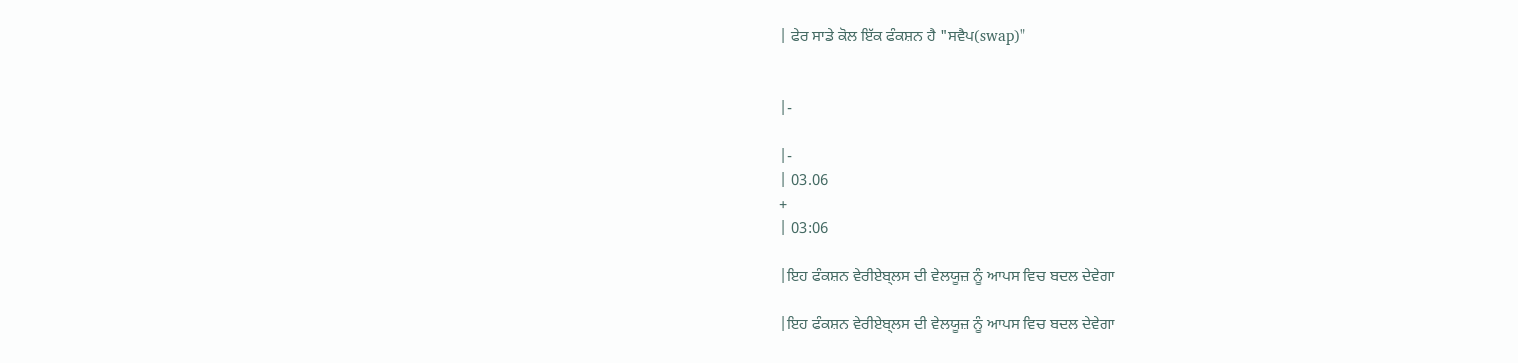| ਫੇਰ ਸਾਡੇ ਕੋਲ ਇੱਕ ਫੰਕਸ਼ਨ ਹੈ "ਸਵੈਪ(swap)"


|-

|-
| 03.06
+
| 03:06

|ਇਹ ਫੰਕਸ਼ਨ ਵੇਰੀਏਬ੍ਲਸ ਦੀ ਵੇਲਯੂਜ਼ ਨੂੰ ਆਪਸ ਵਿਚ ਬਦਲ ਦੇਵੇਗਾ

|ਇਹ ਫੰਕਸ਼ਨ ਵੇਰੀਏਬ੍ਲਸ ਦੀ ਵੇਲਯੂਜ਼ ਨੂੰ ਆਪਸ ਵਿਚ ਬਦਲ ਦੇਵੇਗਾ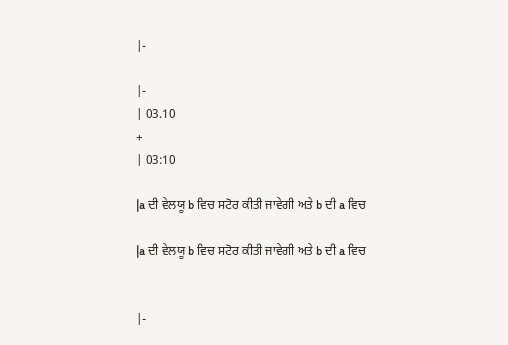|-

|-
| 03.10
+
| 03:10

|a ਦੀ ਵੇਲਯੂ b ਵਿਚ ਸਟੋਰ ਕੀਤੀ ਜਾਵੇਗੀ ਅਤੇ b ਦੀ a ਵਿਚ

|a ਦੀ ਵੇਲਯੂ b ਵਿਚ ਸਟੋਰ ਕੀਤੀ ਜਾਵੇਗੀ ਅਤੇ b ਦੀ a ਵਿਚ


|-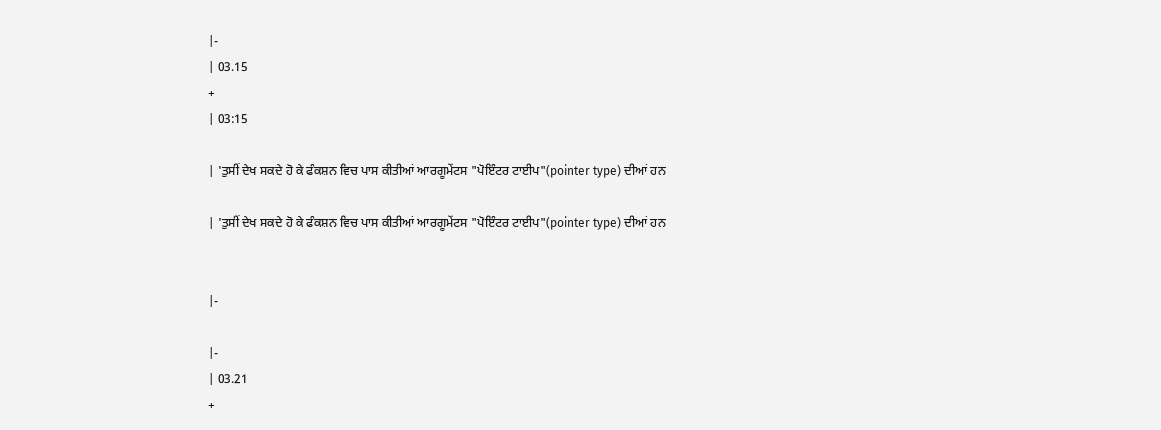|-
| 03.15
+
| 03:15

| 'ਤੁਸੀਂ ਦੇਖ ਸਕਦੇ ਹੋ ਕੇ ਫੰਕਸ਼ਨ ਵਿਚ ਪਾਸ ਕੀਤੀਆਂ ਆਰਗੂਮੇਂਟਸ "ਪੋਇੰਟਰ ਟਾਈਪ"(pointer type) ਦੀਆਂ ਹਨ

| 'ਤੁਸੀਂ ਦੇਖ ਸਕਦੇ ਹੋ ਕੇ ਫੰਕਸ਼ਨ ਵਿਚ ਪਾਸ ਕੀਤੀਆਂ ਆਰਗੂਮੇਂਟਸ "ਪੋਇੰਟਰ ਟਾਈਪ"(pointer type) ਦੀਆਂ ਹਨ


|-

|-
| 03.21
+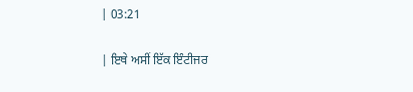| 03:21

| ਇਥੇ ਅਸੀਂ ਇੱਕ ਇੰਟੀਜਰ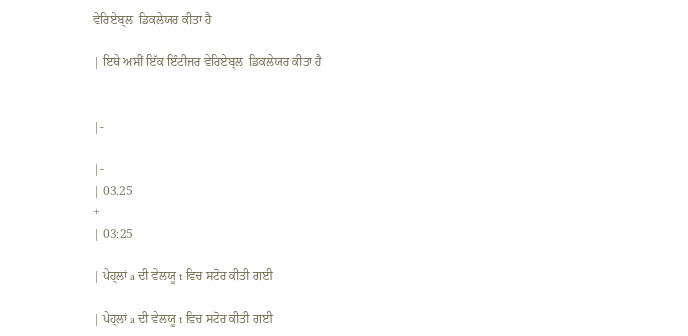ਵੇਰਿਏਬ੍ਲ  ਡਿਕਲੇਯਰ ਕੀਤਾ ਹੈ

| ਇਥੇ ਅਸੀਂ ਇੱਕ ਇੰਟੀਜਰ ਵੇਰਿਏਬ੍ਲ  ਡਿਕਲੇਯਰ ਕੀਤਾ ਹੈ


|-

|-
| 03.25
+
| 03:25

| ਪੇਹ੍ਲਾਂ a ਦੀ ਵੇਲਯੂ t ਵਿਚ ਸਟੋਰ ਕੀਤੀ ਗਈ

| ਪੇਹ੍ਲਾਂ a ਦੀ ਵੇਲਯੂ t ਵਿਚ ਸਟੋਰ ਕੀਤੀ ਗਈ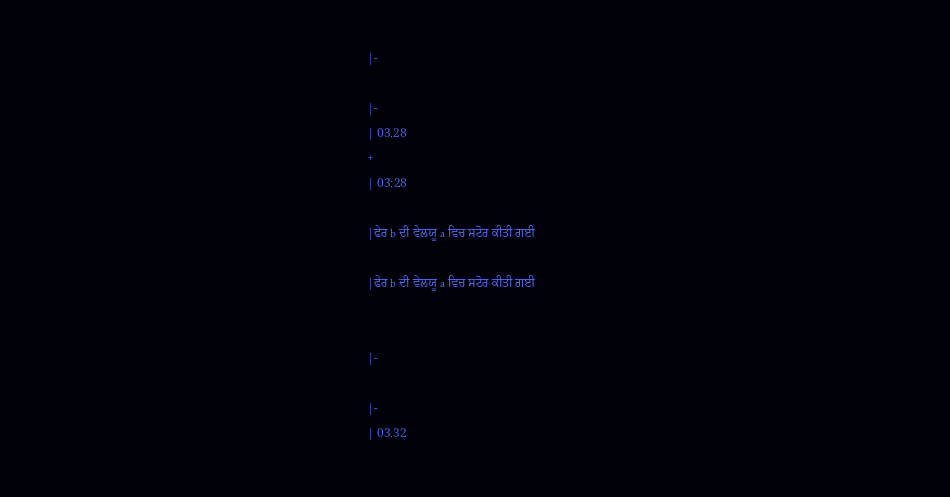|-

|-
| 03.28
+
| 03:28

|ਫੇਰ b ਦੀ ਵੇਲਯੂ a ਵਿਚ ਸਟੋਰ ਕੀਤੀ ਗਈ

|ਫੇਰ b ਦੀ ਵੇਲਯੂ a ਵਿਚ ਸਟੋਰ ਕੀਤੀ ਗਈ


|-

|-
| 03.32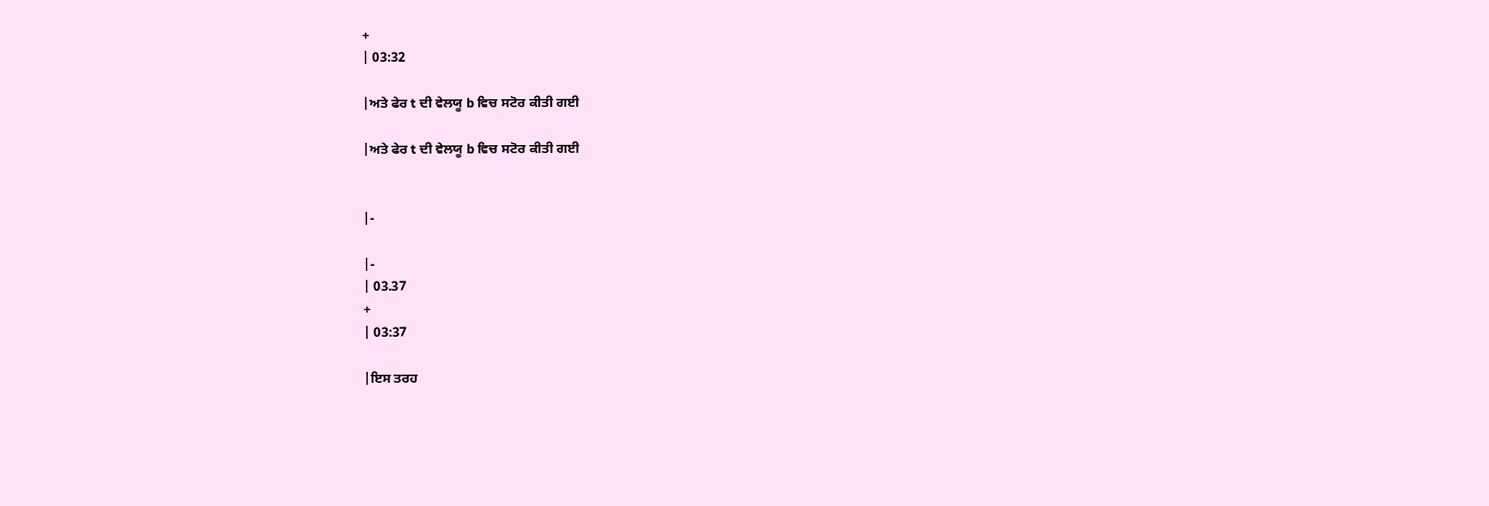+
| 03:32

|ਅਤੇ ਫੇਰ t ਦੀ ਵੇਲਯੂ b ਵਿਚ ਸਟੋਰ ਕੀਤੀ ਗਈ

|ਅਤੇ ਫੇਰ t ਦੀ ਵੇਲਯੂ b ਵਿਚ ਸਟੋਰ ਕੀਤੀ ਗਈ


|-

|-
| 03.37
+
| 03:37

|ਇਸ ਤਰਹ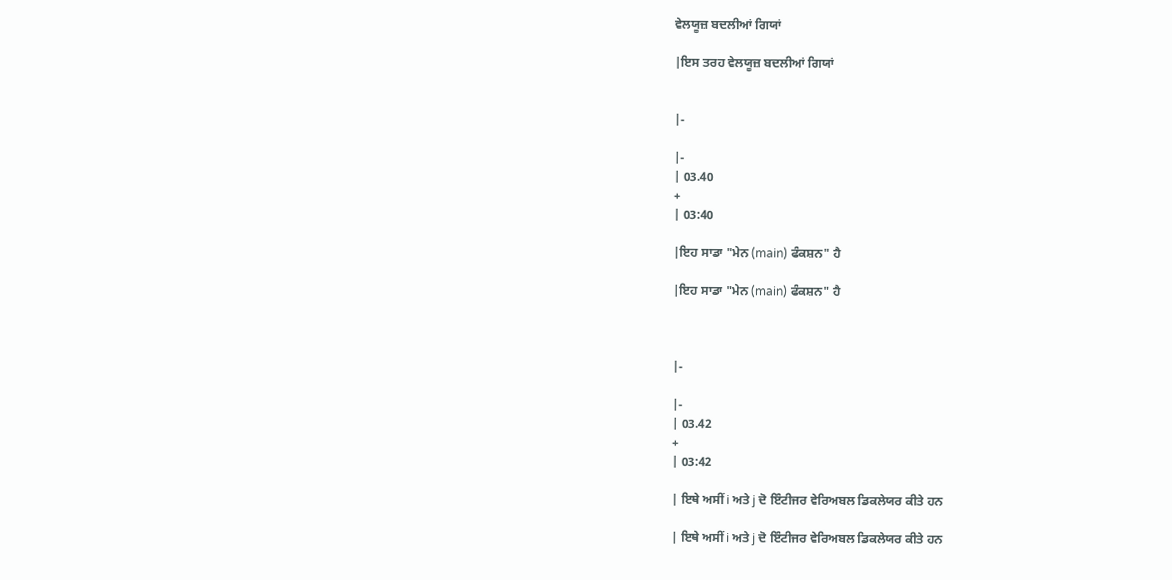ਵੇਲਯੂਜ਼ ਬਦਲੀਆਂ ਗਿਯਾਂ

|ਇਸ ਤਰਹ ਵੇਲਯੂਜ਼ ਬਦਲੀਆਂ ਗਿਯਾਂ


|-

|-
| 03.40
+
| 03:40

|ਇਹ ਸਾਡਾ "ਮੇਨ (main) ਫੰਕਸ਼ਨ" ਹੈ

|ਇਹ ਸਾਡਾ "ਮੇਨ (main) ਫੰਕਸ਼ਨ" ਹੈ



|-

|-
| 03.42
+
| 03:42

| ਇਥੇ ਅਸੀਂ i ਅਤੇ j ਦੋ ਇੰਟੀਜਰ ਵੇਰਿਅਬਲ ਡਿਕਲੇਯਰ ਕੀਤੇ ਹਨ

| ਇਥੇ ਅਸੀਂ i ਅਤੇ j ਦੋ ਇੰਟੀਜਰ ਵੇਰਿਅਬਲ ਡਿਕਲੇਯਰ ਕੀਤੇ ਹਨ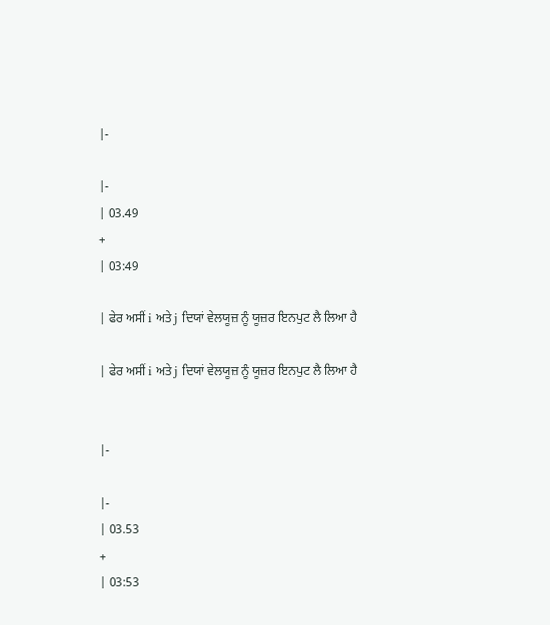|-

|-
| 03.49
+
| 03:49

| ਫੇਰ ਅਸੀਂ i ਅਤੇ j ਦਿਯਾਂ ਵੇਲਯੂਜ਼ ਨੂੰ ਯੂਜ਼ਰ ਇਨਪੁਟ ਲੈ ਲਿਆ ਹੈ

| ਫੇਰ ਅਸੀਂ i ਅਤੇ j ਦਿਯਾਂ ਵੇਲਯੂਜ਼ ਨੂੰ ਯੂਜ਼ਰ ਇਨਪੁਟ ਲੈ ਲਿਆ ਹੈ


|-

|-
| 03.53
+
| 03:53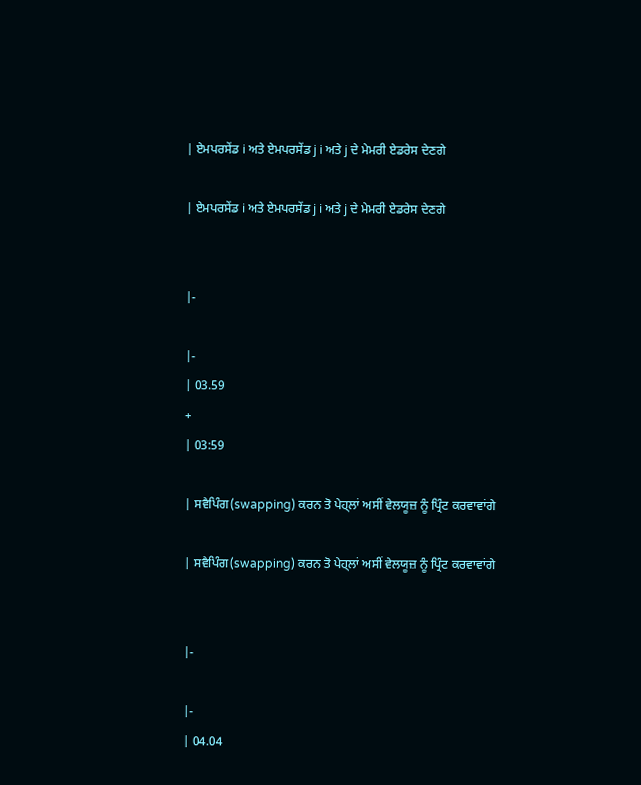| ਏਮਪਰਸੇਂਡ i ਅਤੇ ਏਮਪਰਸੇਂਡ j i ਅਤੇ j ਦੇ ਮੇਮਰੀ ਏਡਰੇਸ ਦੇਣਗੇ

| ਏਮਪਰਸੇਂਡ i ਅਤੇ ਏਮਪਰਸੇਂਡ j i ਅਤੇ j ਦੇ ਮੇਮਰੀ ਏਡਰੇਸ ਦੇਣਗੇ


|-

|-
| 03.59
+
| 03:59

| ਸਵੈਪਿੰਗ(swapping) ਕਰਨ ਤੋ ਪੇਹ੍ਲਾਂ ਅਸੀਂ ਵੇਲਯੂਜ਼ ਨੂੰ ਪ੍ਰਿੰਟ ਕਰਵਾਵਾਂਗੇ

| ਸਵੈਪਿੰਗ(swapping) ਕਰਨ ਤੋ ਪੇਹ੍ਲਾਂ ਅਸੀਂ ਵੇਲਯੂਜ਼ ਨੂੰ ਪ੍ਰਿੰਟ ਕਰਵਾਵਾਂਗੇ


|-

|-
| 04.04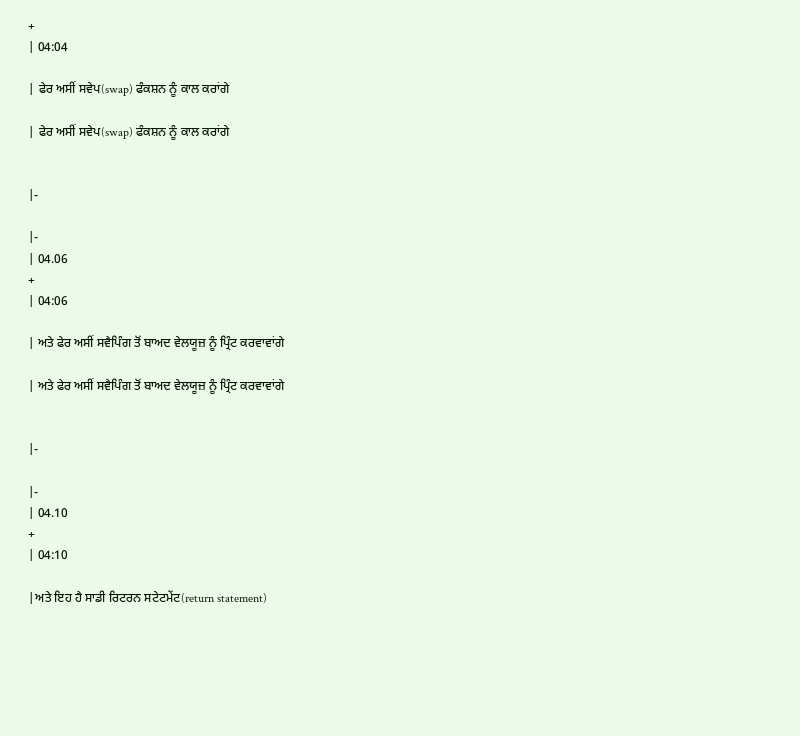+
| 04:04

| ਫੇਰ ਅਸੀਂ ਸਵੇਪ(swap) ਫੰਕਸ਼ਨ ਨੂੰ ਕਾਲ ਕਰਾਂਗੇ

| ਫੇਰ ਅਸੀਂ ਸਵੇਪ(swap) ਫੰਕਸ਼ਨ ਨੂੰ ਕਾਲ ਕਰਾਂਗੇ


|-

|-
| 04.06
+
| 04:06

| ਅਤੇ ਫੇਰ ਅਸੀਂ ਸਵੈਪਿੰਗ ਤੋਂ ਬਾਅਦ ਵੇਲਯੂਜ਼ ਨੂੰ ਪ੍ਰਿੰਟ ਕਰਵਾਵਾਂਗੇ

| ਅਤੇ ਫੇਰ ਅਸੀਂ ਸਵੈਪਿੰਗ ਤੋਂ ਬਾਅਦ ਵੇਲਯੂਜ਼ ਨੂੰ ਪ੍ਰਿੰਟ ਕਰਵਾਵਾਂਗੇ


|-

|-
| 04.10
+
| 04:10

|ਅਤੇ ਇਹ ਹੈ ਸਾਡੀ ਰਿਟਰਨ ਸਟੇਟਮੇਂਟ(return statement)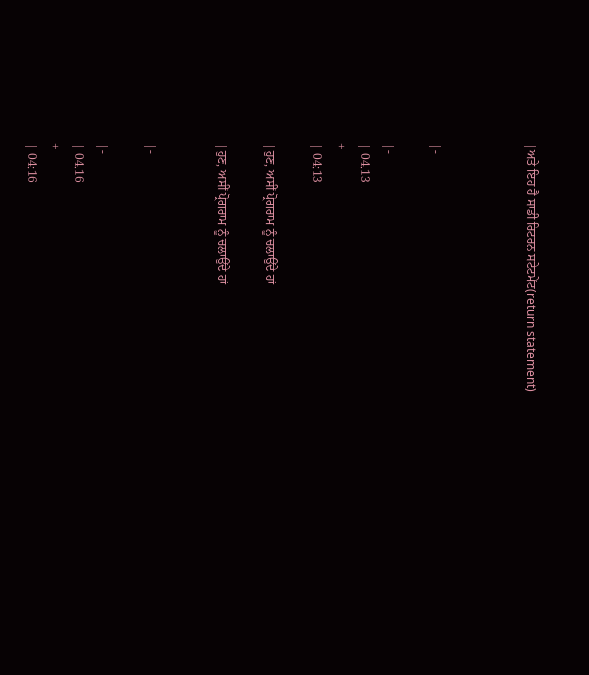|ਅਤੇ ਇਹ ਹੈ ਸਾਡੀ ਰਿਟਰਨ ਸਟੇਟਮੇਂਟ(return statement)



|-

|-
| 04.13
+
| 04:13

|ਹੁਣ, ਅਸੀਂ ਪ੍ਰੋਗਰਾਮ ਨੂੰ ਚਲਾਉਂਦੇ ਹਾਂ

|ਹੁਣ, ਅਸੀਂ ਪ੍ਰੋਗਰਾਮ ਨੂੰ ਚਲਾਉਂਦੇ ਹਾਂ


|-

|-
| 04.16
+
| 04:16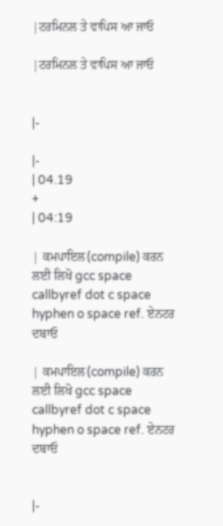|ਟਰਮਿਨਲ ਤੇ ਵਾਪਿਸ ਆ ਜਾਓ

|ਟਰਮਿਨਲ ਤੇ ਵਾਪਿਸ ਆ ਜਾਓ


|-

|-
| 04.19
+
| 04:19

| ਕਮਪਾਇਲ(compile) ਕਰਨ ਲਈ ਲਿਖੋ gcc space callbyref dot c space hyphen o space ref. ਏਨਟਰ ਦਬਾਓ

| ਕਮਪਾਇਲ(compile) ਕਰਨ ਲਈ ਲਿਖੋ gcc space callbyref dot c space hyphen o space ref. ਏਨਟਰ ਦਬਾਓ


|-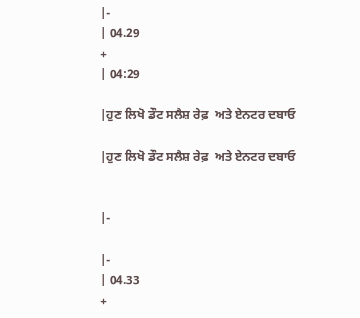|-
| 04.29
+
| 04:29

|ਹੁਣ ਲਿਖੋ ਡੌਟ ਸਲੈਸ਼ ਰੇਫ਼  ਅਤੇ ਏਨਟਰ ਦਬਾਓ

|ਹੁਣ ਲਿਖੋ ਡੌਟ ਸਲੈਸ਼ ਰੇਫ਼  ਅਤੇ ਏਨਟਰ ਦਬਾਓ


|-

|-
| 04.33
+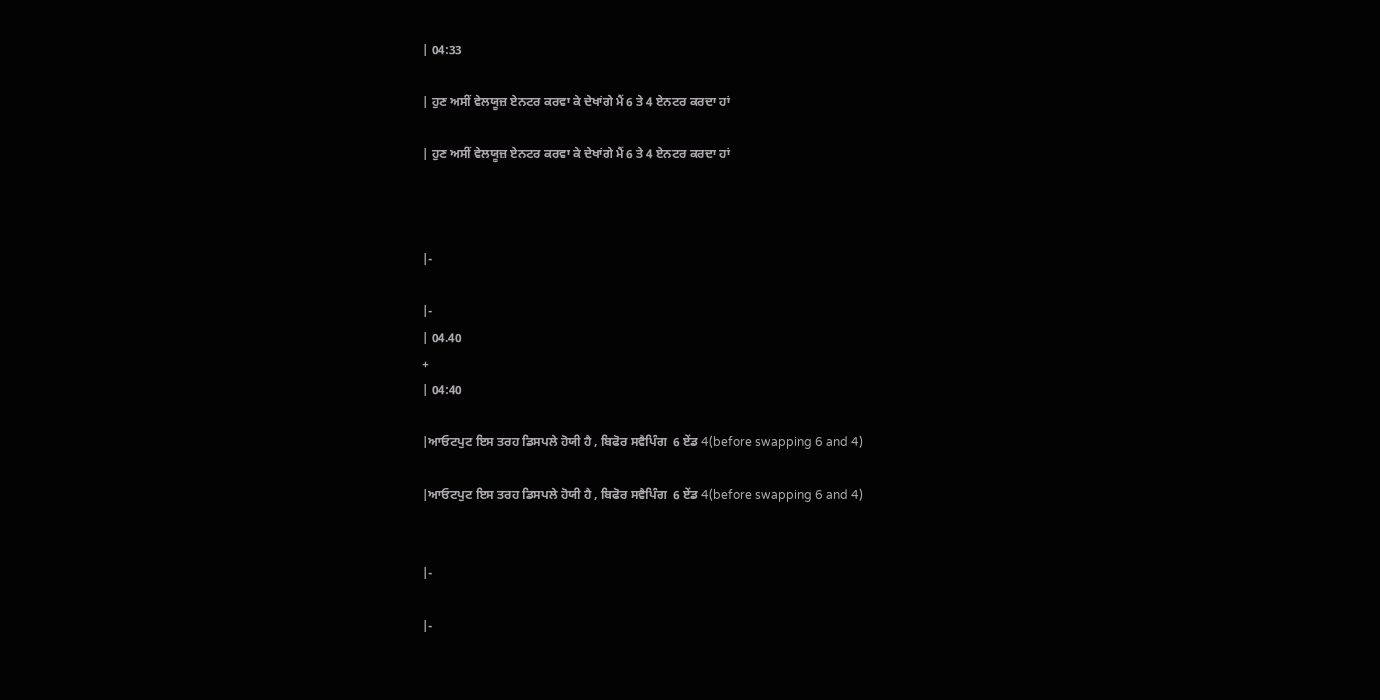| 04:33

| ਹੁਣ ਅਸੀਂ ਵੇਲਯੂਜ਼ ਏਨਟਰ ਕਰਵਾ ਕੇ ਦੇਖਾਂਗੇ ਮੈਂ 6 ਤੇ 4 ਏਨਟਰ ਕਰਦਾ ਹਾਂ

| ਹੁਣ ਅਸੀਂ ਵੇਲਯੂਜ਼ ਏਨਟਰ ਕਰਵਾ ਕੇ ਦੇਖਾਂਗੇ ਮੈਂ 6 ਤੇ 4 ਏਨਟਰ ਕਰਦਾ ਹਾਂ



|-

|-
| 04.40
+
| 04:40

|ਆਓਟਪੁਟ ਇਸ ਤਰਹ ਡਿਸਪਲੇ ਹੋਯੀ ਹੈ , ਬਿਫੋਰ ਸਵੈਪਿੰਗ  6 ਏਂਡ 4(before swapping 6 and 4)

|ਆਓਟਪੁਟ ਇਸ ਤਰਹ ਡਿਸਪਲੇ ਹੋਯੀ ਹੈ , ਬਿਫੋਰ ਸਵੈਪਿੰਗ  6 ਏਂਡ 4(before swapping 6 and 4)


|-

|-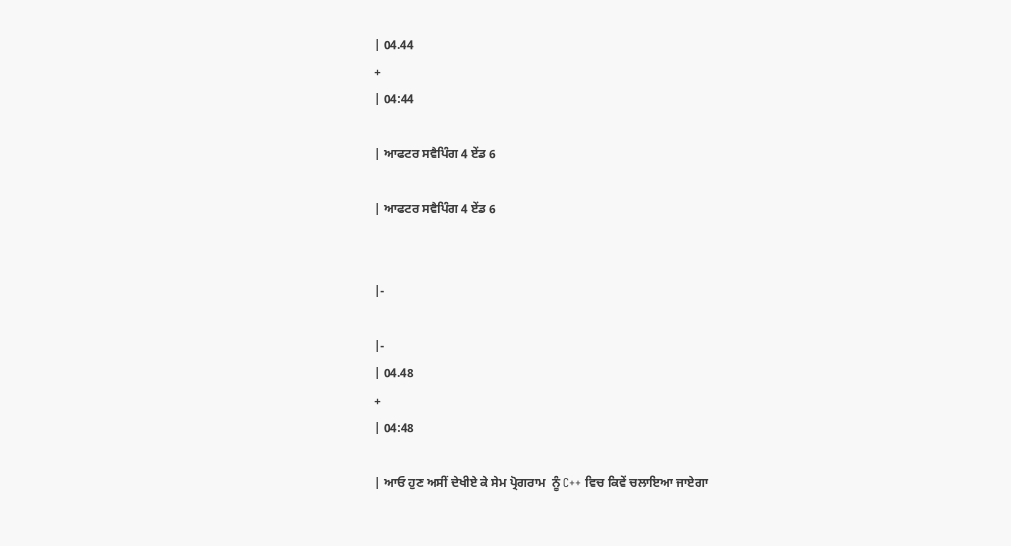| 04.44
+
| 04:44

| ਆਫਟਰ ਸਵੈਪਿੰਗ 4 ਏਂਡ 6

| ਆਫਟਰ ਸਵੈਪਿੰਗ 4 ਏਂਡ 6


|-

|-
| 04.48
+
| 04:48

| ਆਓ ਹੁਣ ਅਸੀਂ ਦੇਖੀਏ ਕੇ ਸੇਮ ਪ੍ਰੋਗਰਾਮ  ਨੂੰ C++ ਵਿਚ ਕਿਵੇਂ ਚਲਾਇਆ ਜਾਏਗਾ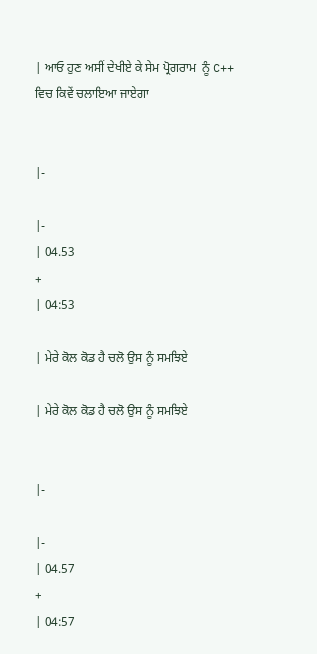| ਆਓ ਹੁਣ ਅਸੀਂ ਦੇਖੀਏ ਕੇ ਸੇਮ ਪ੍ਰੋਗਰਾਮ  ਨੂੰ C++ ਵਿਚ ਕਿਵੇਂ ਚਲਾਇਆ ਜਾਏਗਾ


|-

|-
| 04.53
+
| 04:53

| ਮੇਰੇ ਕੋਲ ਕੋਡ ਹੈ ਚਲੋ ਉਸ ਨੂੰ ਸਮਝਿਏ

| ਮੇਰੇ ਕੋਲ ਕੋਡ ਹੈ ਚਲੋ ਉਸ ਨੂੰ ਸਮਝਿਏ


|-

|-
| 04.57
+
| 04:57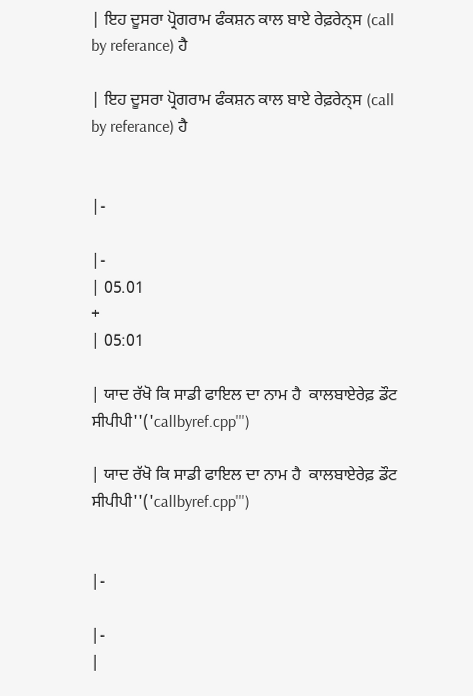| ਇਹ ਦੂਸਰਾ ਪ੍ਰੋਗਰਾਮ ਫੰਕਸ਼ਨ ਕਾਲ ਬਾਏ ਰੇਫ਼ਰੇਨ੍ਸ (call by referance) ਹੈ

| ਇਹ ਦੂਸਰਾ ਪ੍ਰੋਗਰਾਮ ਫੰਕਸ਼ਨ ਕਾਲ ਬਾਏ ਰੇਫ਼ਰੇਨ੍ਸ (call by referance) ਹੈ


|-

|-
| 05.01
+
| 05:01

| ਯਾਦ ਰੱਖੋ ਕਿ ਸਾਡੀ ਫਾਇਲ ਦਾ ਨਾਮ ਹੈ  ਕਾਲਬਾਏਰੇਫ਼ ਡੌਟ ਸੀਪੀਪੀ''('callbyref.cpp''')

| ਯਾਦ ਰੱਖੋ ਕਿ ਸਾਡੀ ਫਾਇਲ ਦਾ ਨਾਮ ਹੈ  ਕਾਲਬਾਏਰੇਫ਼ ਡੌਟ ਸੀਪੀਪੀ''('callbyref.cpp''')


|-

|-
|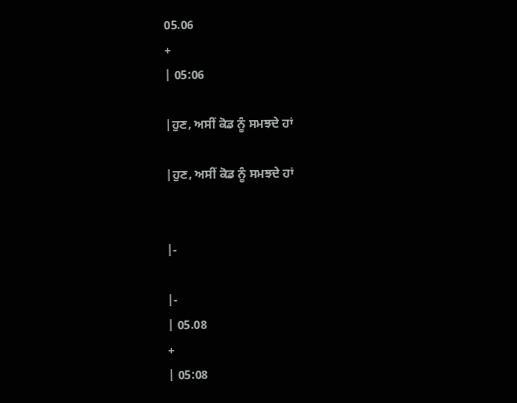05.06
+
| 05:06

|ਹੁਣ, ਅਸੀਂ ਕੋਡ ਨੂੰ ਸਮਝਦੇ ਹਾਂ

|ਹੁਣ, ਅਸੀਂ ਕੋਡ ਨੂੰ ਸਮਝਦੇ ਹਾਂ


|-

|-
| 05.08
+
| 05:08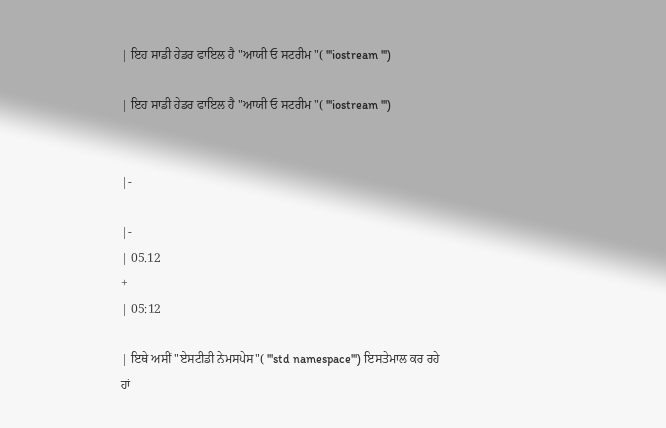| ਇਹ ਸਾਡੀ ਹੇਡਰ ਫਾਇਲ ਹੈ "ਆਯੀ ਓ ਸਟਰੀਮ "( '''iostream ''')

| ਇਹ ਸਾਡੀ ਹੇਡਰ ਫਾਇਲ ਹੈ "ਆਯੀ ਓ ਸਟਰੀਮ "( '''iostream ''')


|-

|-
| 05.12
+
| 05:12

| ਇਥੇ ਅਸੀਂ "ਏਸਟੀਡੀ ਨੇਮਸਪੇਸ"( '''std namespace''') ਇਸਤੇਮਾਲ ਕਰ ਰਹੇ ਹਾਂ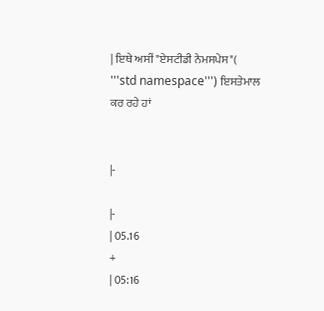| ਇਥੇ ਅਸੀਂ "ਏਸਟੀਡੀ ਨੇਮਸਪੇਸ"( '''std namespace''') ਇਸਤੇਮਾਲ ਕਰ ਰਹੇ ਹਾਂ


|-

|-
| 05.16
+
| 05:16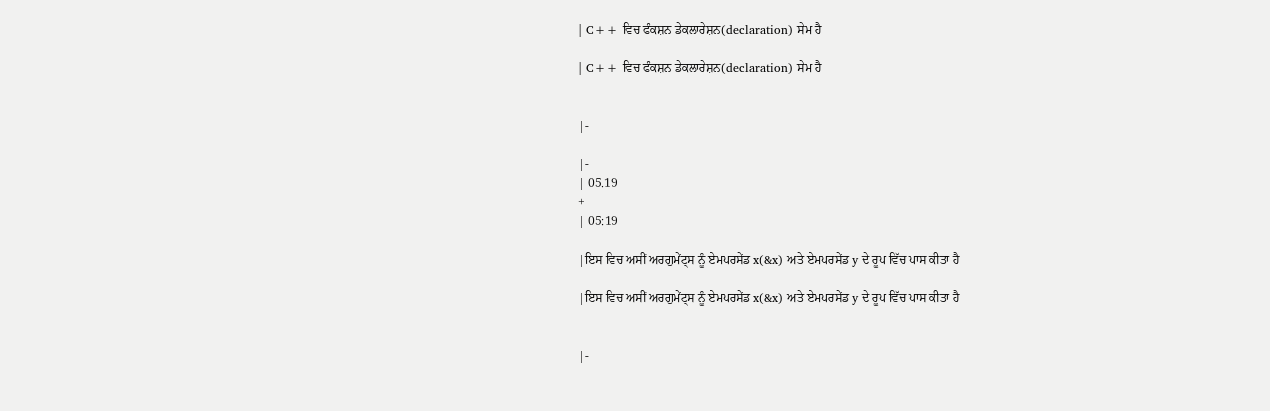| C++ ਵਿਚ ਫੰਕਸ਼ਨ ਡੇਕਲਾਰੇਸ਼ਨ(declaration) ਸੇਮ ਹੈ

| C++ ਵਿਚ ਫੰਕਸ਼ਨ ਡੇਕਲਾਰੇਸ਼ਨ(declaration) ਸੇਮ ਹੈ


|-

|-
| 05.19
+
| 05:19

|ਇਸ ਵਿਚ ਅਸੀਂ ਅਰਗੁਮੇਂਟ੍ਸ ਨੂੰ ਏਮਪਰਸੇਂਡ x(&x) ਅਤੇ ਏਮਪਰਸੇਂਡ y ਦੇ ਰੂਪ ਵਿੱਚ ਪਾਸ ਕੀਤਾ ਹੈ

|ਇਸ ਵਿਚ ਅਸੀਂ ਅਰਗੁਮੇਂਟ੍ਸ ਨੂੰ ਏਮਪਰਸੇਂਡ x(&x) ਅਤੇ ਏਮਪਰਸੇਂਡ y ਦੇ ਰੂਪ ਵਿੱਚ ਪਾਸ ਕੀਤਾ ਹੈ


|-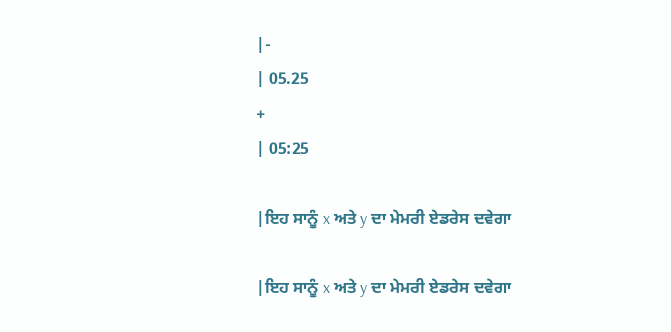|-
| 05.25
+
| 05:25

|ਇਹ ਸਾਨੂੰ x ਅਤੇ y ਦਾ ਮੇਮਰੀ ਏਡਰੇਸ ਦਵੇਗਾ

|ਇਹ ਸਾਨੂੰ x ਅਤੇ y ਦਾ ਮੇਮਰੀ ਏਡਰੇਸ ਦਵੇਗਾ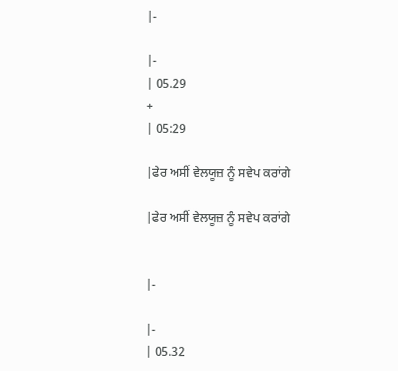|-

|-
| 05.29
+
| 05:29

|ਫੇਰ ਅਸੀਂ ਵੇਲਯੂਜ਼ ਨੂੰ ਸਵੇਪ ਕਰਾਂਗੇ

|ਫੇਰ ਅਸੀਂ ਵੇਲਯੂਜ਼ ਨੂੰ ਸਵੇਪ ਕਰਾਂਗੇ


|-

|-
| 05.32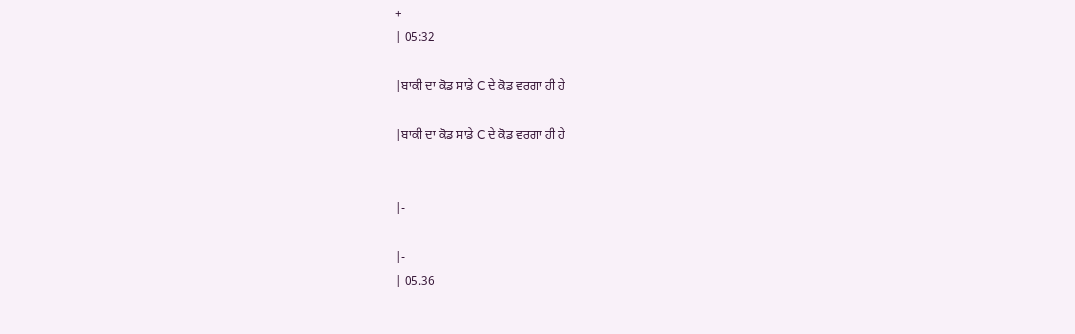+
| 05:32

|ਬਾਕੀ ਦਾ ਕੋਡ ਸਾਡੇ C ਦੇ ਕੋਡ ਵਰਗਾ ਹੀ ਹੇ

|ਬਾਕੀ ਦਾ ਕੋਡ ਸਾਡੇ C ਦੇ ਕੋਡ ਵਰਗਾ ਹੀ ਹੇ


|-

|-
| 05.36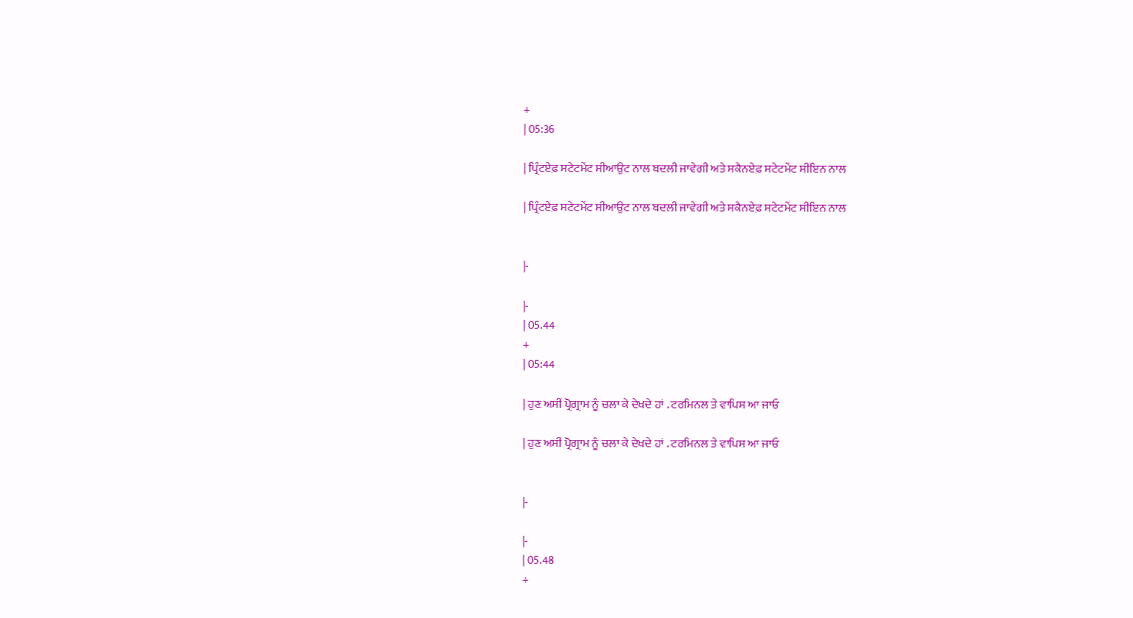+
| 05:36

| ਪ੍ਰਿੰਟਏਫ਼ ਸਟੇਟਮੇਂਟ ਸੀਆਉਟ ਨਾਲ ਬਦਲੀ ਜਾਵੇਗੀ ਅਤੇ ਸਕੈਨਏਫ਼ ਸਟੇਟਮੇਂਟ ਸੀਇਨ ਨਾਲ

| ਪ੍ਰਿੰਟਏਫ਼ ਸਟੇਟਮੇਂਟ ਸੀਆਉਟ ਨਾਲ ਬਦਲੀ ਜਾਵੇਗੀ ਅਤੇ ਸਕੈਨਏਫ਼ ਸਟੇਟਮੇਂਟ ਸੀਇਨ ਨਾਲ


|-

|-
| 05.44
+
| 05:44

| ਹੁਣ ਅਸੀਂ ਪ੍ਰੋਗ੍ਰਾਮ ਨੂੰ ਚਲਾ ਕੇ ਦੇਖਦੇ ਹਾਂ . ਟਰਮਿਨਲ ਤੇ ਵਾਪਿਸ ਆ ਜਾਓ

| ਹੁਣ ਅਸੀਂ ਪ੍ਰੋਗ੍ਰਾਮ ਨੂੰ ਚਲਾ ਕੇ ਦੇਖਦੇ ਹਾਂ . ਟਰਮਿਨਲ ਤੇ ਵਾਪਿਸ ਆ ਜਾਓ


|-

|-
| 05.48
+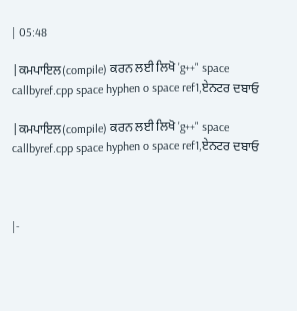| 05:48

|ਕਮਪਾਇਲ(compile) ਕਰਨ ਲਈ ਲਿਖੋ 'g++" space callbyref.cpp space hyphen o space ref1,ਏਨਟਰ ਦਬਾਓ

|ਕਮਪਾਇਲ(compile) ਕਰਨ ਲਈ ਲਿਖੋ 'g++" space callbyref.cpp space hyphen o space ref1,ਏਨਟਰ ਦਬਾਓ



|-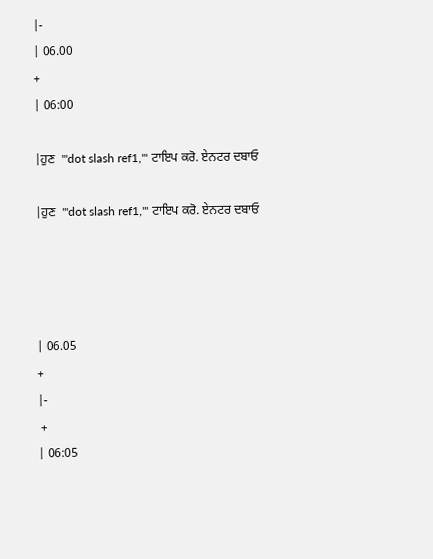|-
| 06.00
+
| 06:00

|ਹੁਣ  '''dot slash ref1,''' ਟਾਇਪ ਕਰੋ. ਏਨਟਰ ਦਬਾਓ

|ਹੁਣ  '''dot slash ref1,''' ਟਾਇਪ ਕਰੋ. ਏਨਟਰ ਦਬਾਓ




| 06.05
+
|-
 +
| 06:05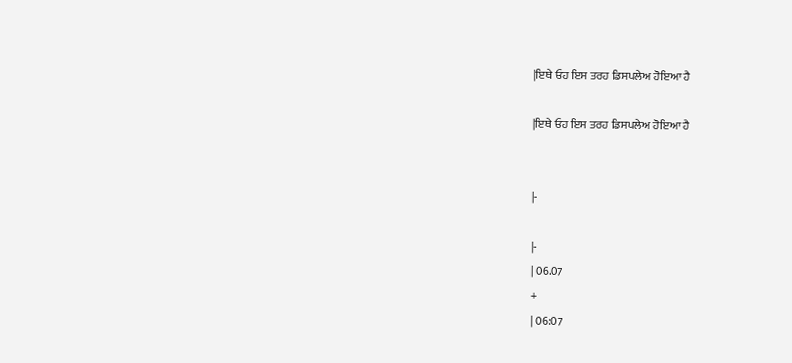|ਇਥੇ ਓਹ ਇਸ ਤਰਹ ਡਿਸਪਲੇਅ ਹੋਇਆ ਹੈ

|ਇਥੇ ਓਹ ਇਸ ਤਰਹ ਡਿਸਪਲੇਅ ਹੋਇਆ ਹੈ


|-

|-
| 06.07
+
| 06:07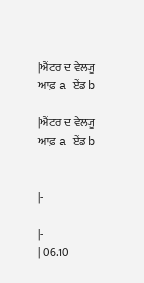|ਐਂਟਰ ਦ ਵੇਲ੍ਯੂ ਆਫ਼ a ਏਂਡ b

|ਐਂਟਰ ਦ ਵੇਲ੍ਯੂ ਆਫ਼ a ਏਂਡ b


|-

|-
| 06.10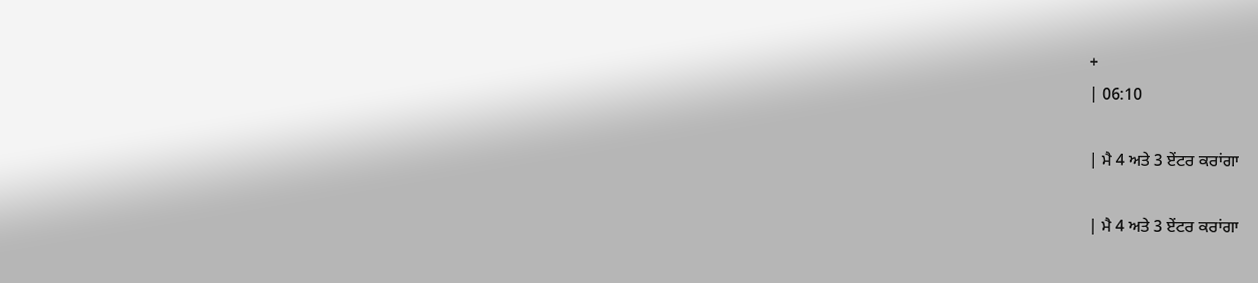+
| 06:10

| ਮੈ 4 ਅਤੇ 3 ਏਂਟਰ ਕਰਾਂਗਾ

| ਮੈ 4 ਅਤੇ 3 ਏਂਟਰ ਕਰਾਂਗਾ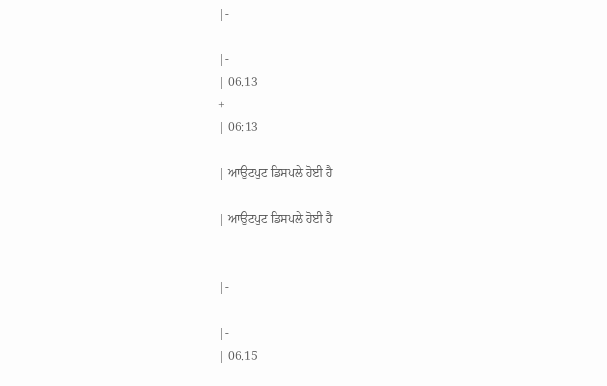|-

|-
| 06.13
+
| 06:13

| ਆਉਟਪੁਟ ਡਿਸਪਲੇ ਹੋਈ ਹੈ

| ਆਉਟਪੁਟ ਡਿਸਪਲੇ ਹੋਈ ਹੈ


|-

|-
| 06.15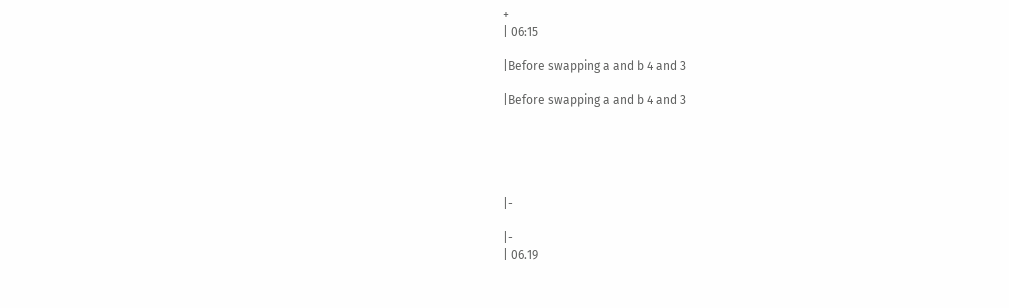+
| 06:15

|Before swapping a and b 4 and 3

|Before swapping a and b 4 and 3





|-

|-
| 06.19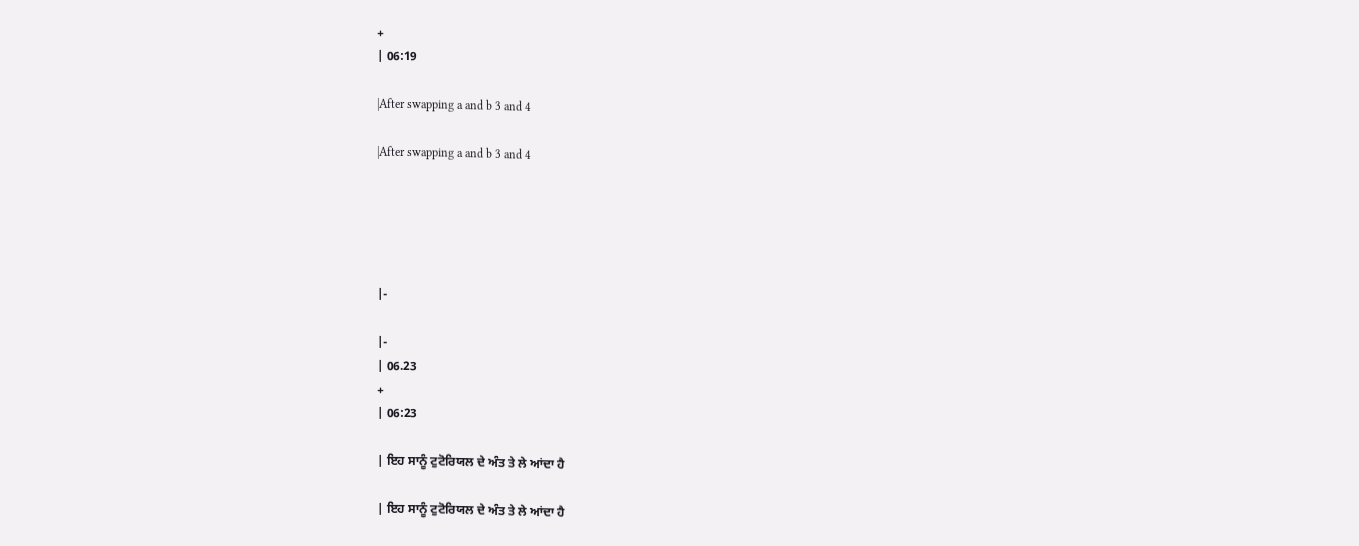+
| 06:19

|After swapping a and b 3 and 4

|After swapping a and b 3 and 4





|-

|-
| 06.23
+
| 06:23

| ਇਹ ਸਾਨੂੰ ਟੁਟੋਰਿਯਲ ਦੇ ਅੰਤ ਤੇ ਲੇ ਆਂਦਾ ਹੈ

| ਇਹ ਸਾਨੂੰ ਟੁਟੋਰਿਯਲ ਦੇ ਅੰਤ ਤੇ ਲੇ ਆਂਦਾ ਹੈ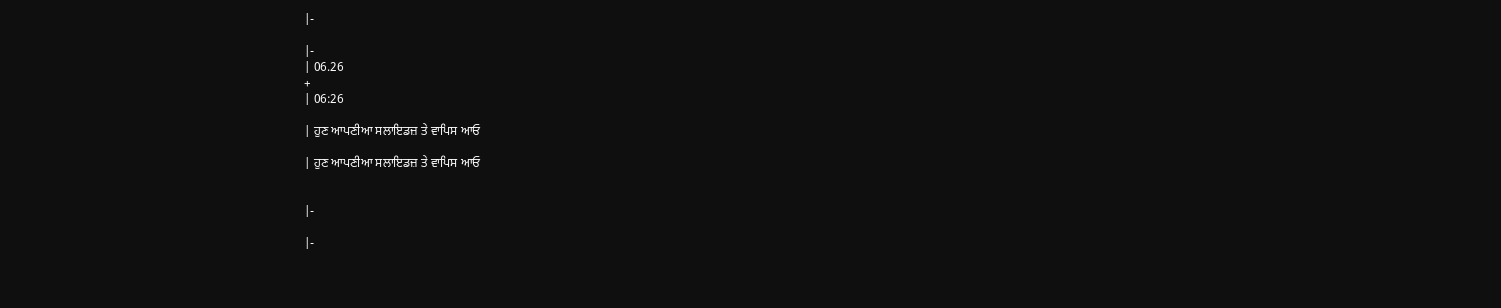|-

|-
| 06.26
+
| 06:26

| ਹੁਣ ਆਪਣੀਆ ਸਲਾਇਡਜ਼ ਤੇ ਵਾਪਿਸ ਆਓ

| ਹੁਣ ਆਪਣੀਆ ਸਲਾਇਡਜ਼ ਤੇ ਵਾਪਿਸ ਆਓ


|-

|-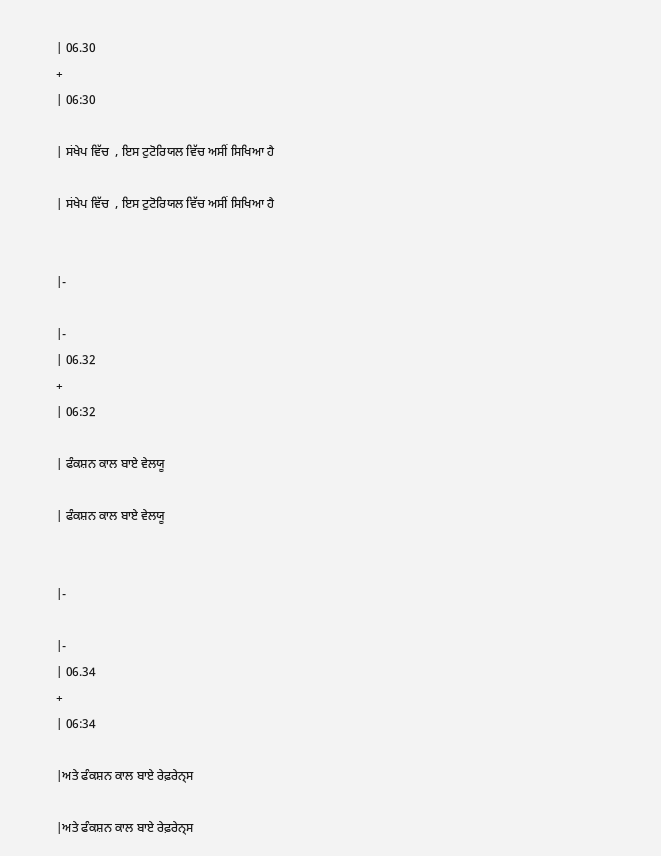| 06.30
+
| 06:30

| ਸਂਖੇਪ ਵਿੱਚ  , ਇਸ ਟੁਟੋਰਿਯਲ ਵਿੱਚ ਅਸੀਂ ਸਿਖਿਆ ਹੈ

| ਸਂਖੇਪ ਵਿੱਚ  , ਇਸ ਟੁਟੋਰਿਯਲ ਵਿੱਚ ਅਸੀਂ ਸਿਖਿਆ ਹੈ


|-

|-
| 06.32
+
| 06:32

| ਫੰਕਸ਼ਨ ਕਾਲ ਬਾਏ ਵੇਲਯੂ

| ਫੰਕਸ਼ਨ ਕਾਲ ਬਾਏ ਵੇਲਯੂ


|-

|-
| 06.34
+
| 06:34

|ਅਤੇ ਫੰਕਸ਼ਨ ਕਾਲ ਬਾਏ ਰੇਫ਼ਰੇਨ੍ਸ

|ਅਤੇ ਫੰਕਸ਼ਨ ਕਾਲ ਬਾਏ ਰੇਫ਼ਰੇਨ੍ਸ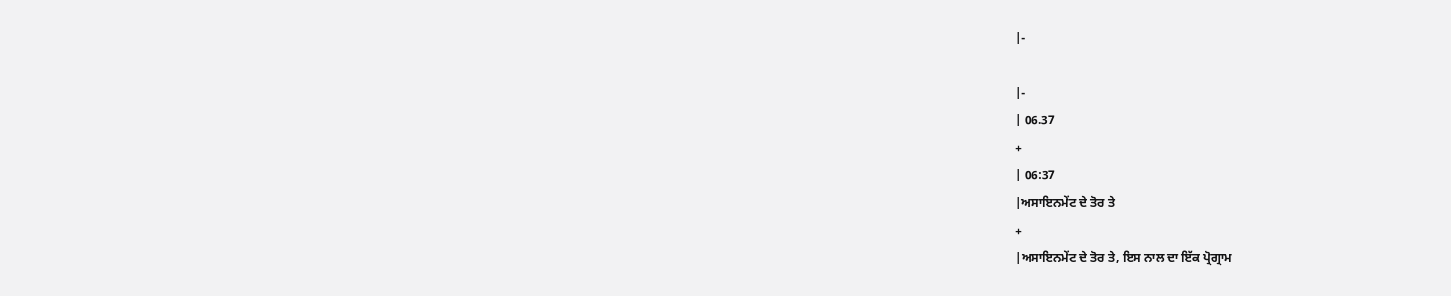|-

|-
| 06.37
+
| 06:37
|ਅਸਾਇਨਮੇਂਟ ਦੇ ਤੋਰ ਤੇ
+
|ਅਸਾਇਨਮੇਂਟ ਦੇ ਤੋਰ ਤੇ, ਇਸ ਨਾਲ ਦਾ ਇੱਕ ਪ੍ਰੋਗ੍ਰਾਮ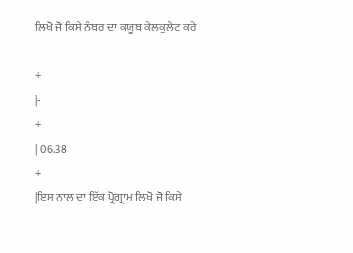ਲਿਖੋ ਜੋ ਕਿਸੇ ਨੰਬਰ ਦਾ ਕਯੂਬ ਕੇਲਕੁਲੇਟ ਕਰੇ

+
|-
+
| 06.38
+
|ਇਸ ਨਾਲ ਦਾ ਇੱਕ ਪ੍ਰੋਗ੍ਰਾਮ ਲਿਖੋ ਜੋ ਕਿਸੇ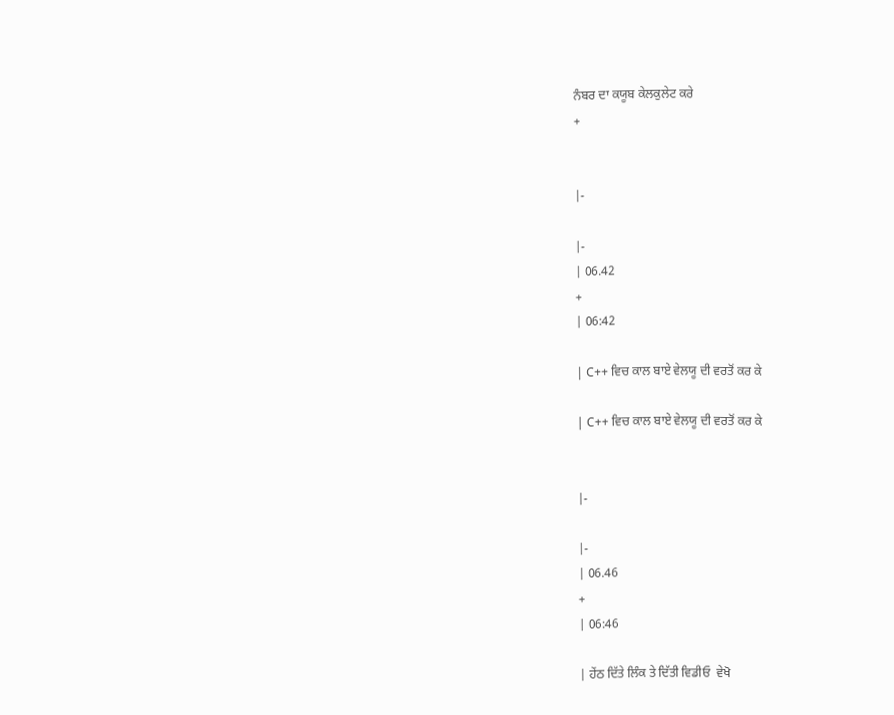ਨੰਬਰ ਦਾ ਕਯੂਬ ਕੇਲਕੁਲੇਟ ਕਰੇ
+


|-

|-
| 06.42
+
| 06:42

| C++ ਵਿਚ ਕਾਲ ਬਾਏ ਵੇਲਯੂ ਦੀ ਵਰਤੋਂ ਕਰ ਕੇ

| C++ ਵਿਚ ਕਾਲ ਬਾਏ ਵੇਲਯੂ ਦੀ ਵਰਤੋਂ ਕਰ ਕੇ


|-

|-
| 06.46
+
| 06:46

| ਹੇਂਠ ਦਿੱਤੇ ਲਿੰਕ ਤੇ ਦਿੱਤੀ ਵਿਡੀਓ  ਵੇਖੋ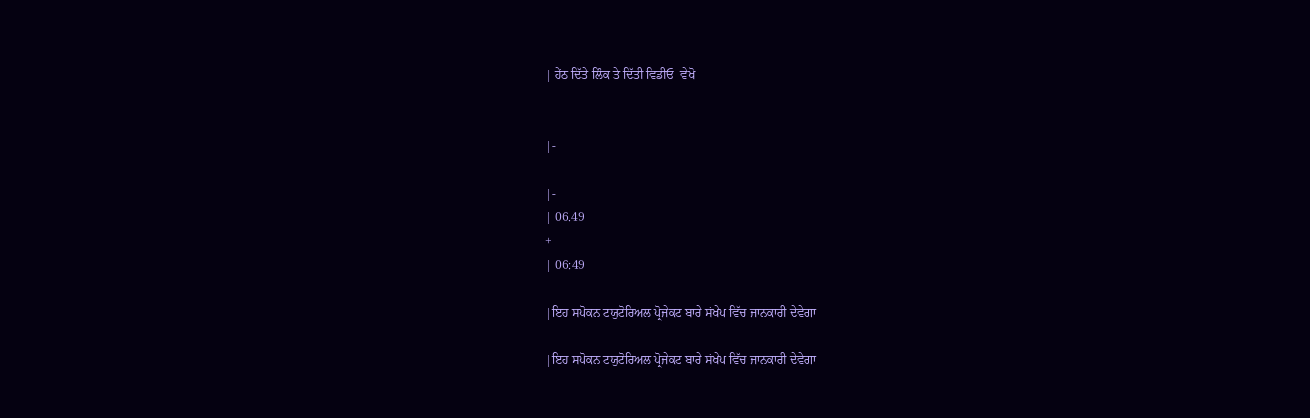| ਹੇਂਠ ਦਿੱਤੇ ਲਿੰਕ ਤੇ ਦਿੱਤੀ ਵਿਡੀਓ  ਵੇਖੋ


|-

|-
| 06.49
+
| 06:49

|ਇਹ ਸਪੋਕਨ ਟਯੁਟੋਰਿਅਲ ਪ੍ਰੋਜੇਕਟ ਬਾਰੇ ਸਂਖੇਪ ਵਿੱਚ ਜਾਨਕਾਰੀ ਦੇਵੇਗਾ

|ਇਹ ਸਪੋਕਨ ਟਯੁਟੋਰਿਅਲ ਪ੍ਰੋਜੇਕਟ ਬਾਰੇ ਸਂਖੇਪ ਵਿੱਚ ਜਾਨਕਾਰੀ ਦੇਵੇਗਾ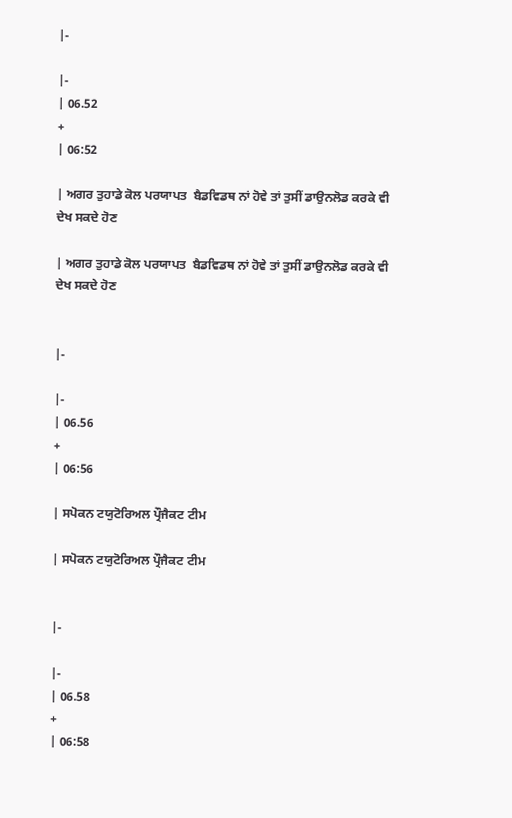|-

|-
| 06.52
+
| 06:52

| ਅਗਰ ਤੁਹਾਡੇ ਕੋਲ ਪਰਯਾਪਤ  ਬੈਡਵਿਡਥ ਨਾਂ ਹੋਵੇ ਤਾਂ ਤੁਸੀਂ ਡਾਉਨਲੋਡ ਕਰਕੇ ਵੀ ਦੇਖ ਸਕਦੇ ਹੋਣ

| ਅਗਰ ਤੁਹਾਡੇ ਕੋਲ ਪਰਯਾਪਤ  ਬੈਡਵਿਡਥ ਨਾਂ ਹੋਵੇ ਤਾਂ ਤੁਸੀਂ ਡਾਉਨਲੋਡ ਕਰਕੇ ਵੀ ਦੇਖ ਸਕਦੇ ਹੋਣ


|-

|-
| 06.56
+
| 06:56

| ਸਪੋਕਨ ਟਯੁਟੋਰਿਅਲ ਪ੍ਰੌਜੈਕਟ ਟੀਮ

| ਸਪੋਕਨ ਟਯੁਟੋਰਿਅਲ ਪ੍ਰੌਜੈਕਟ ਟੀਮ


|-

|-
| 06.58
+
| 06:58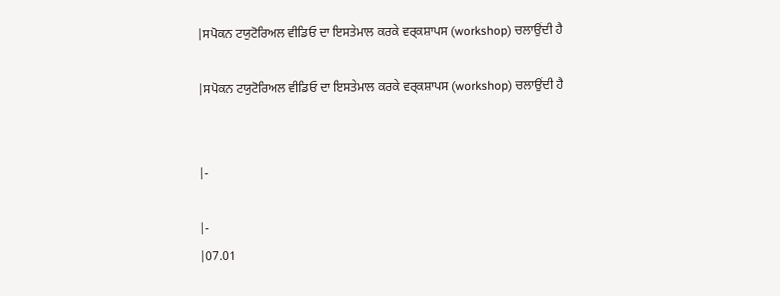|ਸਪੋਕਨ ਟਯੁਟੋਰਿਅਲ ਵੀਡਿਓ ਦਾ ਇਸਤੇਮਾਲ ਕਰਕੇ ਵਰ੍ਕਸ਼ਾਪਸ (workshop) ਚਲਾਉਂਦੀ ਹੈ

|ਸਪੋਕਨ ਟਯੁਟੋਰਿਅਲ ਵੀਡਿਓ ਦਾ ਇਸਤੇਮਾਲ ਕਰਕੇ ਵਰ੍ਕਸ਼ਾਪਸ (workshop) ਚਲਾਉਂਦੀ ਹੈ


|-

|-
|07.01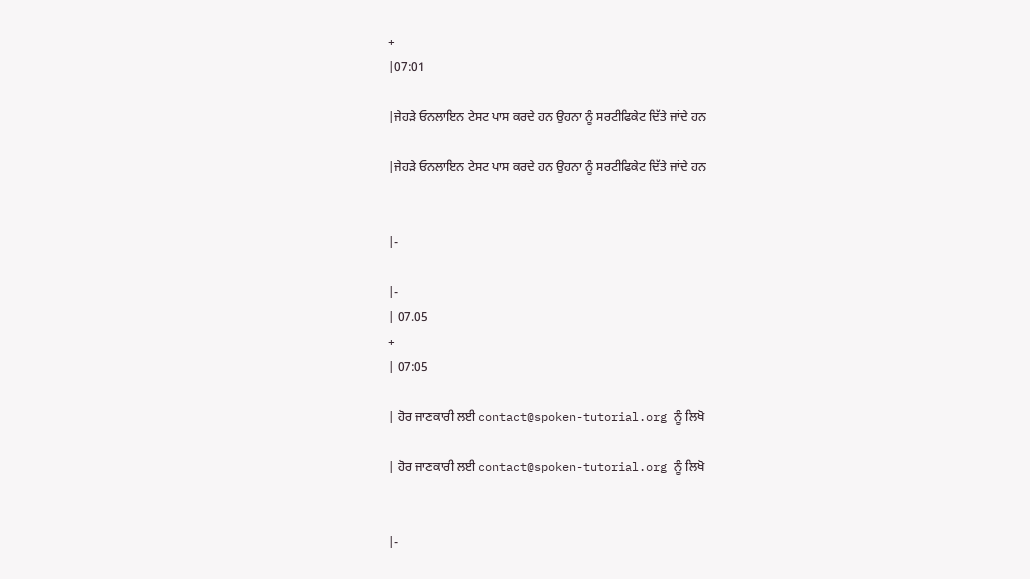+
|07:01

|ਜੇਹੜੇ ਓਨਲਾਇਨ ਟੇਸਟ ਪਾਸ ਕਰਦੇ ਹਨ ਉਹਨਾ ਨੂੰ ਸਰਟੀਫਿਕੇਟ ਦਿੱਤੇ ਜਾਂਦੇ ਹਨ

|ਜੇਹੜੇ ਓਨਲਾਇਨ ਟੇਸਟ ਪਾਸ ਕਰਦੇ ਹਨ ਉਹਨਾ ਨੂੰ ਸਰਟੀਫਿਕੇਟ ਦਿੱਤੇ ਜਾਂਦੇ ਹਨ


|-

|-
| 07.05
+
| 07:05

| ਹੋਰ ਜਾਣਕਾਰੀ ਲਈ contact@spoken-tutorial.org ਨੂੰ ਲਿਖੋ

| ਹੋਰ ਜਾਣਕਾਰੀ ਲਈ contact@spoken-tutorial.org ਨੂੰ ਲਿਖੋ


|-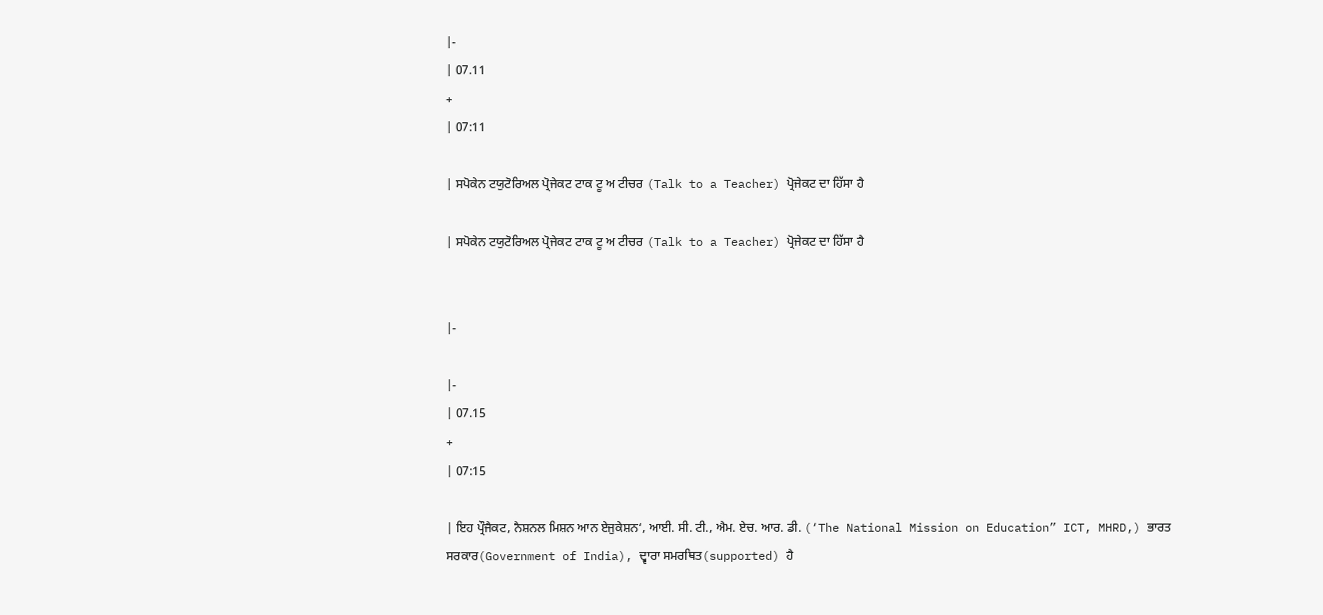|-
| 07.11
+
| 07:11

| ਸਪੋਕੇਨ ਟਯੁਟੋਰਿਅਲ ਪ੍ਰੋਜੇਕਟ ਟਾਕ ਟੂ ਅ ਟੀਚਰ (Talk to a Teacher) ਪ੍ਰੋਜੇਕਟ ਦਾ ਹਿੱਸਾ ਹੈ

| ਸਪੋਕੇਨ ਟਯੁਟੋਰਿਅਲ ਪ੍ਰੋਜੇਕਟ ਟਾਕ ਟੂ ਅ ਟੀਚਰ (Talk to a Teacher) ਪ੍ਰੋਜੇਕਟ ਦਾ ਹਿੱਸਾ ਹੈ


|-

|-
| 07.15
+
| 07:15

| ਇਹ ਪ੍ਰੌਜੈਕਟ, ਨੈਸ਼ਨਲ ਮਿਸ਼ਨ ਆਨ ਏਜੁਕੇਸ਼ਨ‘, ਆਈ. ਸੀ. ਟੀ., ਐਮ. ਏਚ. ਆਰ. ਡੀ. (‘The National Mission on Education” ICT, MHRD,) ਭਾਰਤ ਸਰਕਾਰ(Government of India), ਦ੍ਵਾਰਾ ਸਮਰਥਿਤ(supported) ਹੈ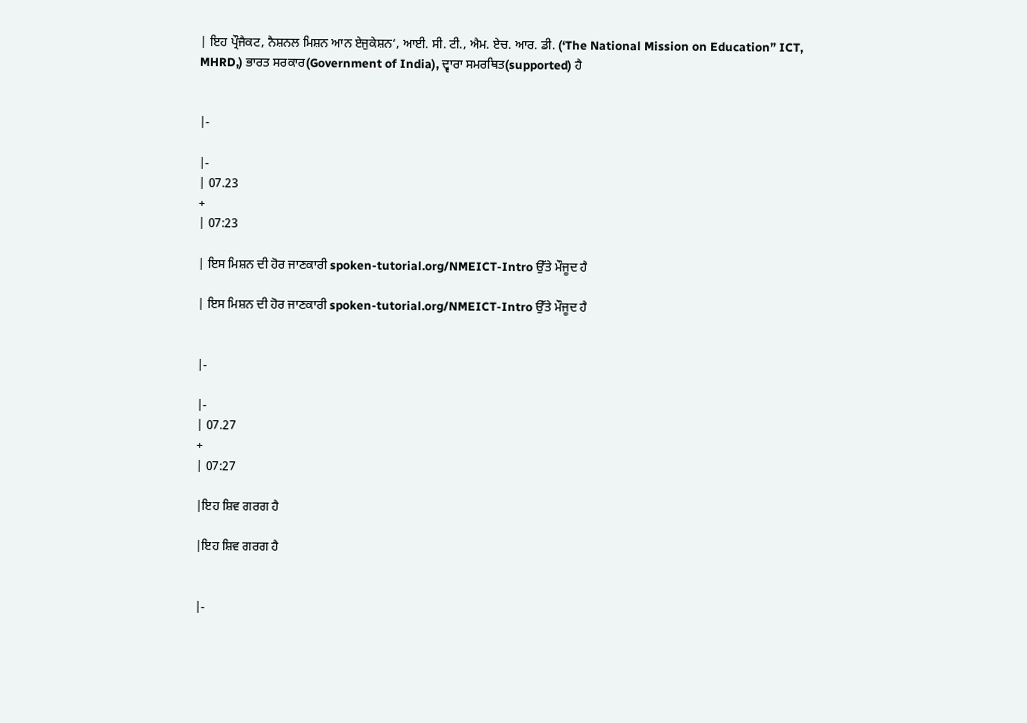| ਇਹ ਪ੍ਰੌਜੈਕਟ, ਨੈਸ਼ਨਲ ਮਿਸ਼ਨ ਆਨ ਏਜੁਕੇਸ਼ਨ‘, ਆਈ. ਸੀ. ਟੀ., ਐਮ. ਏਚ. ਆਰ. ਡੀ. (‘The National Mission on Education” ICT, MHRD,) ਭਾਰਤ ਸਰਕਾਰ(Government of India), ਦ੍ਵਾਰਾ ਸਮਰਥਿਤ(supported) ਹੈ


|-

|-
| 07.23
+
| 07:23

| ਇਸ ਮਿਸ਼ਨ ਦੀ ਹੋਰ ਜਾਣਕਾਰੀ spoken-tutorial.org/NMEICT-Intro ਉੱਤੇ ਮੌਜੂਦ ਹੈ

| ਇਸ ਮਿਸ਼ਨ ਦੀ ਹੋਰ ਜਾਣਕਾਰੀ spoken-tutorial.org/NMEICT-Intro ਉੱਤੇ ਮੌਜੂਦ ਹੈ


|-

|-
| 07.27
+
| 07:27

|ਇਹ ਸ਼ਿਵ ਗਰਗ ਹੈ

|ਇਹ ਸ਼ਿਵ ਗਰਗ ਹੈ


|-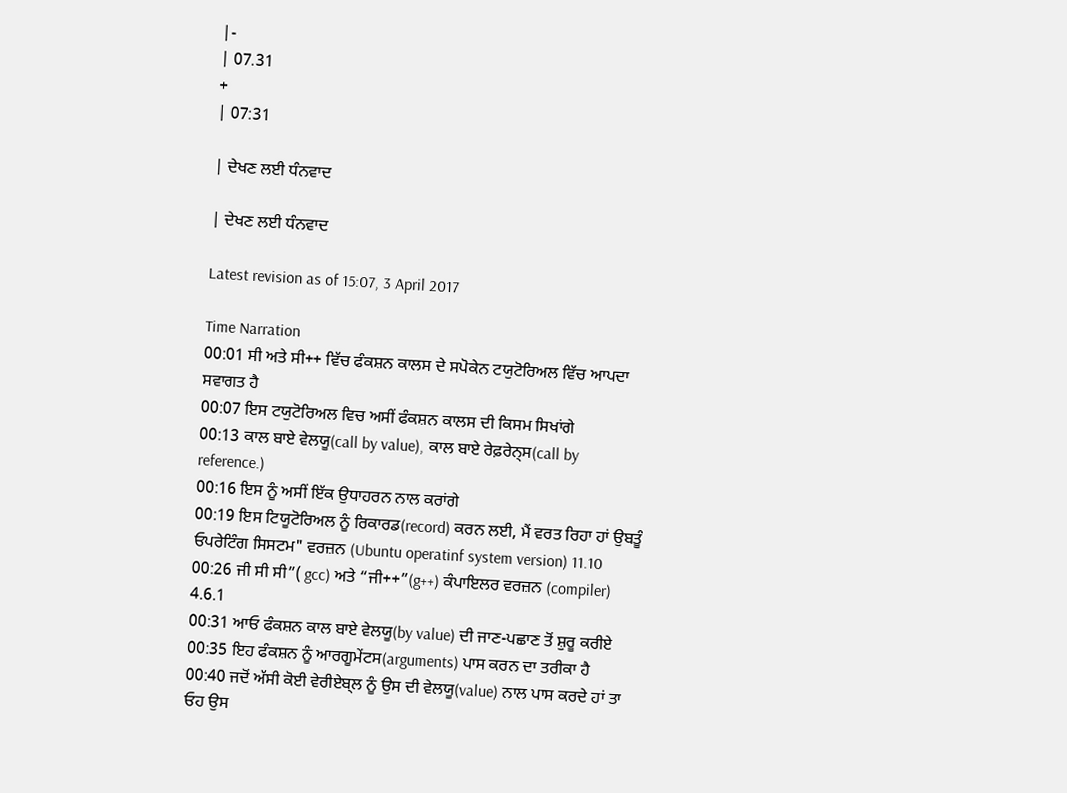|-
| 07.31
+
| 07:31

| ਦੇਖਣ ਲਈ ਧੰਨਵਾਦ

| ਦੇਖਣ ਲਈ ਧੰਨਵਾਦ

Latest revision as of 15:07, 3 April 2017

Time Narration
00:01 ਸੀ ਅਤੇ ਸੀ++ ਵਿੱਚ ਫੰਕਸ਼ਨ ਕਾਲਸ ਦੇ ਸਪੋਕੇਨ ਟਯੁਟੋਰਿਅਲ ਵਿੱਚ ਆਪਦਾ ਸਵਾਗਤ ਹੈ
00:07 ਇਸ ਟਯੁਟੋਰਿਅਲ ਵਿਚ ਅਸੀਂ ਫੰਕਸ਼ਨ ਕਾਲਸ ਦੀ ਕਿਸਮ ਸਿਖਾਂਗੇ
00:13 ਕਾਲ ਬਾਏ ਵੇਲਯੂ(call by value), ਕਾਲ ਬਾਏ ਰੇਫ਼ਰੇਨ੍ਸ(call by reference.)
00:16 ਇਸ ਨੂੰ ਅਸੀਂ ਇੱਕ ਉਧਾਹਰਨ ਨਾਲ ਕਰਾਂਗੇ
00:19 ਇਸ ਟਿਯੂਟੋਰਿਅਲ ਨੂੰ ਰਿਕਾਰਡ(record) ਕਰਨ ਲਈ, ਮੈਂ ਵਰਤ ਰਿਹਾ ਹਾਂ ਉਬਤੂੰ ਓਪਰੇਟਿੰਗ ਸਿਸਟਮ" ਵਰਜ਼ਨ (Ubuntu operatinf system version) 11.10
00:26 ਜੀ ਸੀ ਸੀ”( gcc) ਅਤੇ “ਜੀ++”(g++) ਕੰਪਾਇਲਰ ਵਰਜ਼ਨ (compiler) 4.6.1
00:31 ਆਓ ਫੰਕਸ਼ਨ ਕਾਲ ਬਾਏ ਵੇਲਯੂ(by value) ਦੀ ਜਾਣ-ਪਛਾਣ ਤੋਂ ਸ਼ੁਰੂ ਕਰੀਏ
00:35 ਇਹ ਫੰਕਸ਼ਨ ਨੂੰ ਆਰਗੂਮੇਂਟਸ(arguments) ਪਾਸ ਕਰਨ ਦਾ ਤਰੀਕਾ ਹੈ
00:40 ਜਦੋਂ ਅੱਸੀ ਕੋਈ ਵੇਰੀਏਬ੍ਲ ਨੂੰ ਉਸ ਦੀ ਵੇਲਯੂ(value) ਨਾਲ ਪਾਸ ਕਰਦੇ ਹਾਂ ਤਾ ਓਹ ਉਸ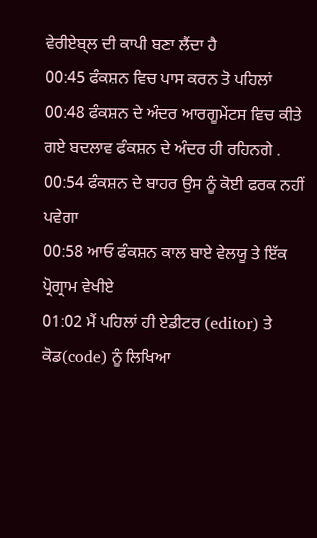ਵੇਰੀਏਬ੍ਲ ਦੀ ਕਾਪੀ ਬਣਾ ਲੈਂਦਾ ਹੈ
00:45 ਫੰਕਸ਼ਨ ਵਿਚ ਪਾਸ ਕਰਨ ਤੋ ਪਹਿਲਾਂ
00:48 ਫੰਕਸ਼ਨ ਦੇ ਅੰਦਰ ਆਰਗੂਮੇਂਟਸ ਵਿਚ ਕੀਤੇ ਗਏ ਬਦਲਾਵ ਫੰਕਸ਼ਨ ਦੇ ਅੰਦਰ ਹੀ ਰਹਿਨਗੇ .
00:54 ਫੰਕਸ਼ਨ ਦੇ ਬਾਹਰ ਉਸ ਨੂੰ ਕੋਈ ਫਰਕ ਨਹੀਂ ਪਵੇਗਾ
00:58 ਆਓ ਫੰਕਸ਼ਨ ਕਾਲ ਬਾਏ ਵੇਲਯੂ ਤੇ ਇੱਕ ਪ੍ਰੋਗ੍ਰਾਮ ਵੇਖੀਏ
01:02 ਮੈਂ ਪਹਿਲਾਂ ਹੀ ਏਡੀਟਰ (editor) ਤੇ ਕੋਡ(code) ਨੂੰ ਲਿਖਿਆ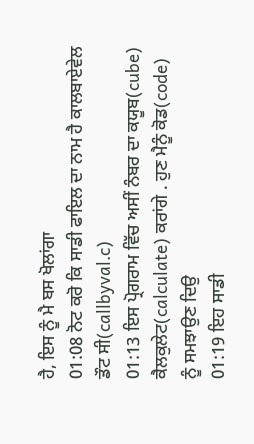ਹੈ, ਇਸ ਨੂੰ ਮੈ ਬਸ ਖੋਲਾਂਗਾ
01:08 ਨੋਟ ਕਰੋ ਕਿ ਸਾਡੀ ਫਾਇਲ ਦਾ ਨਾਮ ਹੈ ਕਾਲਬਾਏਵੇਲ ਡੌਟ ਸੀ(callbyval.c)
01:13 ਇਸ ਪ੍ਰੋਗਰਾਮ ਵਿੱਚ ਅਸੀਂ ਨੰਬਰ ਦਾ ਕਯੂਬ(cube) ਕੈਲਕੁਲੇਟ(calculate) ਕਰਾਂਗੇ . ਹੁਣ ਮੈਨੂੰ ਕੋਡ(code) ਨੂੰ ਸਮਝਾਉਣ ਦਿਉ
01:19 ਇਹ ਸਾਡੀ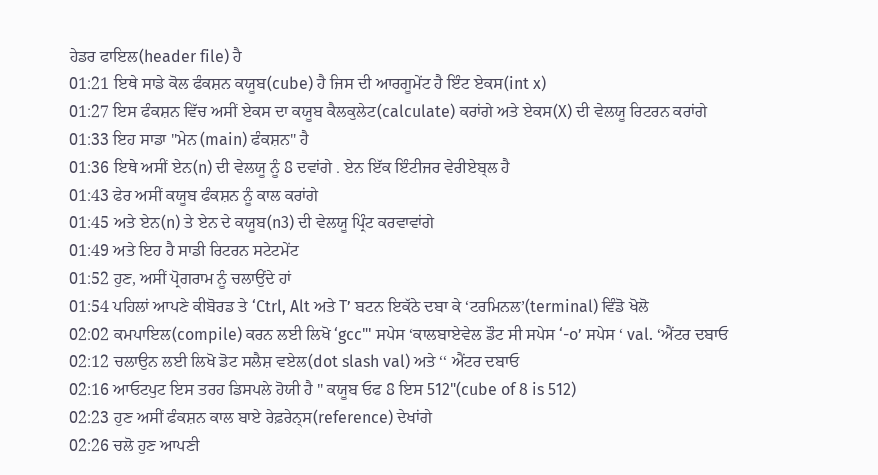ਹੇਡਰ ਫਾਇਲ(header file) ਹੈ
01:21 ਇਥੇ ਸਾਡੇ ਕੋਲ ਫੰਕਸ਼ਨ ਕਯੂਬ(cube) ਹੈ ਜਿਸ ਦੀ ਆਰਗੂਮੇਂਟ ਹੈ ਇੰਟ ਏਕਸ(int x)
01:27 ਇਸ ਫੰਕਸ਼ਨ ਵਿੱਚ ਅਸੀਂ ਏਕਸ ਦਾ ਕਯੂਬ ਕੈਲਕੁਲੇਟ(calculate) ਕਰਾਂਗੇ ਅਤੇ ਏਕਸ(X) ਦੀ ਵੇਲਯੂ ਰਿਟਰਨ ਕਰਾਂਗੇ
01:33 ਇਹ ਸਾਡਾ "ਮੇਨ (main) ਫੰਕਸ਼ਨ" ਹੈ
01:36 ਇਥੇ ਅਸੀਂ ਏਨ(n) ਦੀ ਵੇਲਯੂ ਨੂੰ 8 ਦਵਾਂਗੇ . ਏਨ ਇੱਕ ਇੰਟੀਜਰ ਵੇਰੀਏਬ੍ਲ ਹੈ
01:43 ਫੇਰ ਅਸੀਂ ਕਯੂਬ ਫੰਕਸ਼ਨ ਨੂੰ ਕਾਲ ਕਰਾਂਗੇ
01:45 ਅਤੇ ਏਨ(n) ਤੇ ਏਨ ਦੇ ਕਯੂਬ(n3) ਦੀ ਵੇਲਯੂ ਪ੍ਰਿੰਟ ਕਰਵਾਵਾਂਗੇ
01:49 ਅਤੇ ਇਹ ਹੈ ਸਾਡੀ ਰਿਟਰਨ ਸਟੇਟਮੇਂਟ
01:52 ਹੁਣ, ਅਸੀਂ ਪ੍ਰੋਗਰਾਮ ਨੂੰ ਚਲਾਉਂਦੇ ਹਾਂ
01:54 ਪਹਿਲਾਂ ਆਪਣੇ ਕੀਬੋਰਡ ਤੇ ‘Ctrl, Alt ਅਤੇ T’ ਬਟਨ ਇਕੱਠੇ ਦਬਾ ਕੇ ‘ਟਰਮਿਨਲ’(terminal) ਵਿੰਡੋ ਖੋਲੋ
02:02 ਕਮਪਾਇਲ(compile) ਕਰਨ ਲਈ ਲਿਖੋ ‘gcc"' ਸਪੇਸ ‘ਕਾਲਬਾਏਵੇਲ ਡੌਟ ਸੀ ਸਪੇਸ ‘-o’ ਸਪੇਸ ‘ val. ‘ਐਂਟਰ ਦਬਾਓ
02:12 ਚਲਾਉਨ ਲਈ ਲਿਖੋ ਡੋਟ ਸਲੈਸ਼ ਵਏਲ(dot slash val) ਅਤੇ ‘‘ ਐਂਟਰ ਦਬਾਓ
02:16 ਆਓਟਪੁਟ ਇਸ ਤਰਹ ਡਿਸਪਲੇ ਹੋਯੀ ਹੈ " ਕਯੂਬ ਓਫ 8 ਇਸ 512"(cube of 8 is 512)
02:23 ਹੁਣ ਅਸੀਂ ਫੰਕਸ਼ਨ ਕਾਲ ਬਾਏ ਰੇਫ਼ਰੇਨ੍ਸ(reference) ਦੇਖਾਂਗੇ
02:26 ਚਲੋ ਹੁਣ ਆਪਣੀ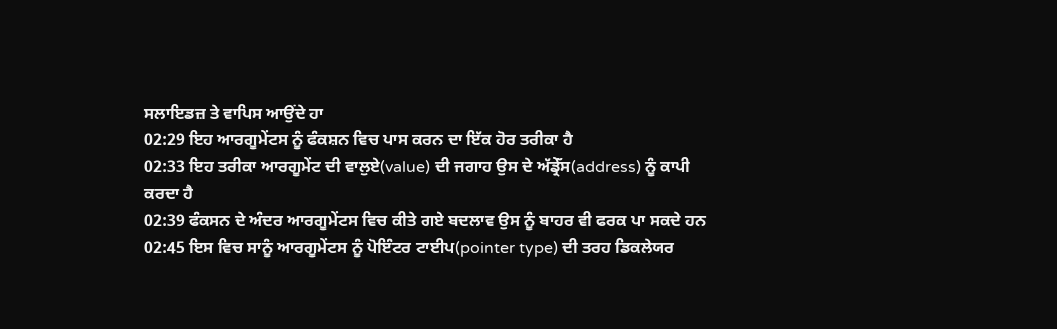ਸਲਾਇਡਜ਼ ਤੇ ਵਾਪਿਸ ਆਉਂਦੇ ਹਾ
02:29 ਇਹ ਆਰਗੂਮੇਂਟਸ ਨੂੰ ਫੰਕਸ਼ਨ ਵਿਚ ਪਾਸ ਕਰਨ ਦਾ ਇੱਕ ਹੋਰ ਤਰੀਕਾ ਹੈ
02:33 ਇਹ ਤਰੀਕਾ ਆਰਗੂਮੇਂਟ ਦੀ ਵਾਲੁਏ(value) ਦੀ ਜਗਾਹ ਉਸ ਦੇ ਅੱਡ੍ਰੇੱਸ(address) ਨੂੰ ਕਾਪੀ ਕਰਦਾ ਹੈ
02:39 ਫੰਕਸਨ ਦੇ ਅੰਦਰ ਆਰਗੂਮੇਂਟਸ ਵਿਚ ਕੀਤੇ ਗਏ ਬਦਲਾਵ ਉਸ ਨੂੰ ਬਾਹਰ ਵੀ ਫਰਕ ਪਾ ਸਕਦੇ ਹਨ
02:45 ਇਸ ਵਿਚ ਸਾਨੂੰ ਆਰਗੂਮੇਂਟਸ ਨੂੰ ਪੋਇੰਟਰ ਟਾਈਪ(pointer type) ਦੀ ਤਰਹ ਡਿਕਲੇਯਰ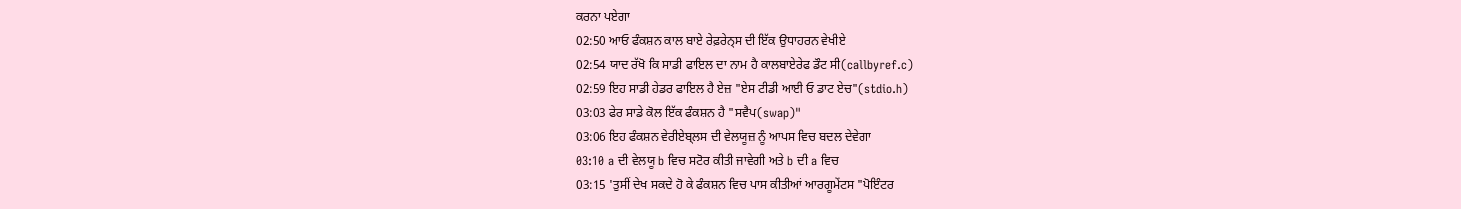ਕਰਨਾ ਪਏਗਾ
02:50 ਆਓ ਫੰਕਸ਼ਨ ਕਾਲ ਬਾਏ ਰੇਫ਼ਰੇਨ੍ਸ ਦੀ ਇੱਕ ਉਧਾਹਰਨ ਵੇਖੀਏ
02:54 ਯਾਦ ਰੱਖੋ ਕਿ ਸਾਡੀ ਫਾਇਲ ਦਾ ਨਾਮ ਹੈ ਕਾਲਬਾਏਰੇਫ ਡੌਟ ਸੀ(callbyref.c)
02:59 ਇਹ ਸਾਡੀ ਹੇਡਰ ਫਾਇਲ ਹੈ ਏਜ਼ "ਏਸ ਟੀਡੀ ਆਈ ਓ ਡਾਟ ਏਚ"(stdio.h)
03:03 ਫੇਰ ਸਾਡੇ ਕੋਲ ਇੱਕ ਫੰਕਸ਼ਨ ਹੈ "ਸਵੈਪ(swap)"
03:06 ਇਹ ਫੰਕਸ਼ਨ ਵੇਰੀਏਬ੍ਲਸ ਦੀ ਵੇਲਯੂਜ਼ ਨੂੰ ਆਪਸ ਵਿਚ ਬਦਲ ਦੇਵੇਗਾ
03:10 a ਦੀ ਵੇਲਯੂ b ਵਿਚ ਸਟੋਰ ਕੀਤੀ ਜਾਵੇਗੀ ਅਤੇ b ਦੀ a ਵਿਚ
03:15 'ਤੁਸੀਂ ਦੇਖ ਸਕਦੇ ਹੋ ਕੇ ਫੰਕਸ਼ਨ ਵਿਚ ਪਾਸ ਕੀਤੀਆਂ ਆਰਗੂਮੇਂਟਸ "ਪੋਇੰਟਰ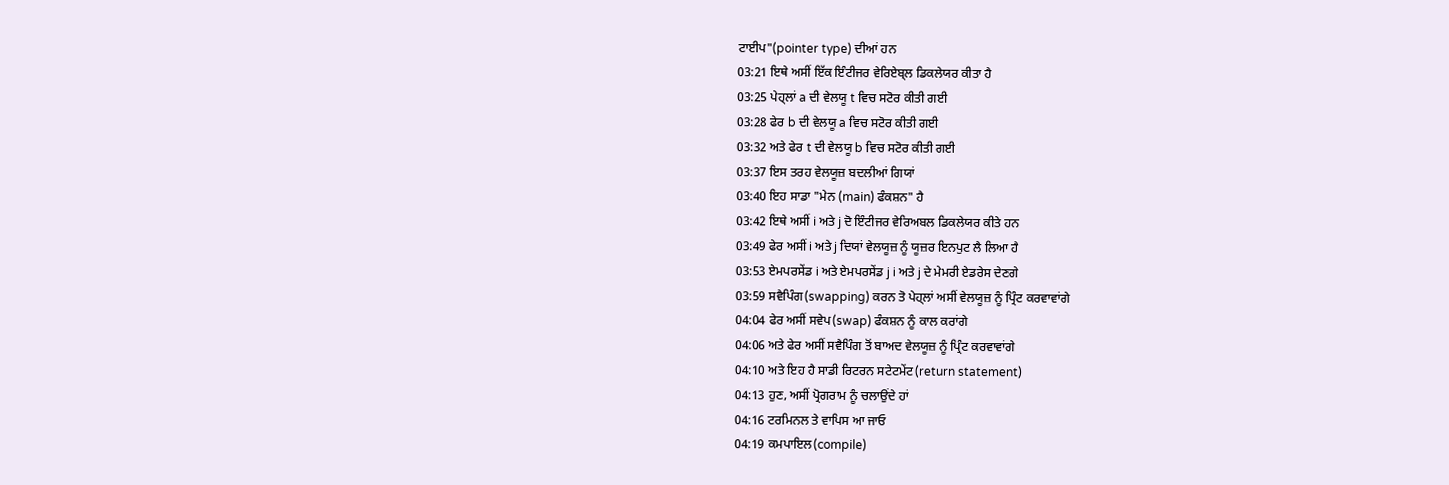ਟਾਈਪ"(pointer type) ਦੀਆਂ ਹਨ
03:21 ਇਥੇ ਅਸੀਂ ਇੱਕ ਇੰਟੀਜਰ ਵੇਰਿਏਬ੍ਲ ਡਿਕਲੇਯਰ ਕੀਤਾ ਹੈ
03:25 ਪੇਹ੍ਲਾਂ a ਦੀ ਵੇਲਯੂ t ਵਿਚ ਸਟੋਰ ਕੀਤੀ ਗਈ
03:28 ਫੇਰ b ਦੀ ਵੇਲਯੂ a ਵਿਚ ਸਟੋਰ ਕੀਤੀ ਗਈ
03:32 ਅਤੇ ਫੇਰ t ਦੀ ਵੇਲਯੂ b ਵਿਚ ਸਟੋਰ ਕੀਤੀ ਗਈ
03:37 ਇਸ ਤਰਹ ਵੇਲਯੂਜ਼ ਬਦਲੀਆਂ ਗਿਯਾਂ
03:40 ਇਹ ਸਾਡਾ "ਮੇਨ (main) ਫੰਕਸ਼ਨ" ਹੈ
03:42 ਇਥੇ ਅਸੀਂ i ਅਤੇ j ਦੋ ਇੰਟੀਜਰ ਵੇਰਿਅਬਲ ਡਿਕਲੇਯਰ ਕੀਤੇ ਹਨ
03:49 ਫੇਰ ਅਸੀਂ i ਅਤੇ j ਦਿਯਾਂ ਵੇਲਯੂਜ਼ ਨੂੰ ਯੂਜ਼ਰ ਇਨਪੁਟ ਲੈ ਲਿਆ ਹੈ
03:53 ਏਮਪਰਸੇਂਡ i ਅਤੇ ਏਮਪਰਸੇਂਡ j i ਅਤੇ j ਦੇ ਮੇਮਰੀ ਏਡਰੇਸ ਦੇਣਗੇ
03:59 ਸਵੈਪਿੰਗ(swapping) ਕਰਨ ਤੋ ਪੇਹ੍ਲਾਂ ਅਸੀਂ ਵੇਲਯੂਜ਼ ਨੂੰ ਪ੍ਰਿੰਟ ਕਰਵਾਵਾਂਗੇ
04:04 ਫੇਰ ਅਸੀਂ ਸਵੇਪ(swap) ਫੰਕਸ਼ਨ ਨੂੰ ਕਾਲ ਕਰਾਂਗੇ
04:06 ਅਤੇ ਫੇਰ ਅਸੀਂ ਸਵੈਪਿੰਗ ਤੋਂ ਬਾਅਦ ਵੇਲਯੂਜ਼ ਨੂੰ ਪ੍ਰਿੰਟ ਕਰਵਾਵਾਂਗੇ
04:10 ਅਤੇ ਇਹ ਹੈ ਸਾਡੀ ਰਿਟਰਨ ਸਟੇਟਮੇਂਟ(return statement)
04:13 ਹੁਣ, ਅਸੀਂ ਪ੍ਰੋਗਰਾਮ ਨੂੰ ਚਲਾਉਂਦੇ ਹਾਂ
04:16 ਟਰਮਿਨਲ ਤੇ ਵਾਪਿਸ ਆ ਜਾਓ
04:19 ਕਮਪਾਇਲ(compile)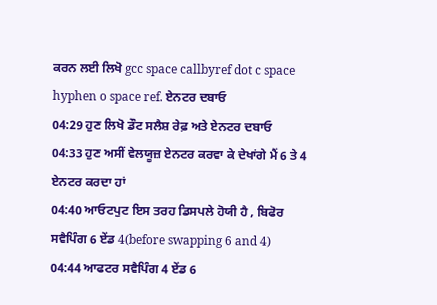ਕਰਨ ਲਈ ਲਿਖੋ gcc space callbyref dot c space hyphen o space ref. ਏਨਟਰ ਦਬਾਓ
04:29 ਹੁਣ ਲਿਖੋ ਡੌਟ ਸਲੈਸ਼ ਰੇਫ਼ ਅਤੇ ਏਨਟਰ ਦਬਾਓ
04:33 ਹੁਣ ਅਸੀਂ ਵੇਲਯੂਜ਼ ਏਨਟਰ ਕਰਵਾ ਕੇ ਦੇਖਾਂਗੇ ਮੈਂ 6 ਤੇ 4 ਏਨਟਰ ਕਰਦਾ ਹਾਂ
04:40 ਆਓਟਪੁਟ ਇਸ ਤਰਹ ਡਿਸਪਲੇ ਹੋਯੀ ਹੈ , ਬਿਫੋਰ ਸਵੈਪਿੰਗ 6 ਏਂਡ 4(before swapping 6 and 4)
04:44 ਆਫਟਰ ਸਵੈਪਿੰਗ 4 ਏਂਡ 6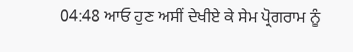04:48 ਆਓ ਹੁਣ ਅਸੀਂ ਦੇਖੀਏ ਕੇ ਸੇਮ ਪ੍ਰੋਗਰਾਮ ਨੂੰ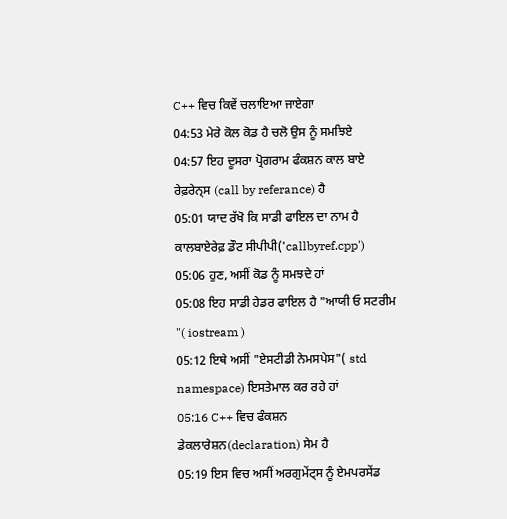C++ ਵਿਚ ਕਿਵੇਂ ਚਲਾਇਆ ਜਾਏਗਾ
04:53 ਮੇਰੇ ਕੋਲ ਕੋਡ ਹੈ ਚਲੋ ਉਸ ਨੂੰ ਸਮਝਿਏ
04:57 ਇਹ ਦੂਸਰਾ ਪ੍ਰੋਗਰਾਮ ਫੰਕਸ਼ਨ ਕਾਲ ਬਾਏ ਰੇਫ਼ਰੇਨ੍ਸ (call by referance) ਹੈ
05:01 ਯਾਦ ਰੱਖੋ ਕਿ ਸਾਡੀ ਫਾਇਲ ਦਾ ਨਾਮ ਹੈ ਕਾਲਬਾਏਰੇਫ਼ ਡੌਟ ਸੀਪੀਪੀ('callbyref.cpp')
05:06 ਹੁਣ, ਅਸੀਂ ਕੋਡ ਨੂੰ ਸਮਝਦੇ ਹਾਂ
05:08 ਇਹ ਸਾਡੀ ਹੇਡਰ ਫਾਇਲ ਹੈ "ਆਯੀ ਓ ਸਟਰੀਮ "( iostream )
05:12 ਇਥੇ ਅਸੀਂ "ਏਸਟੀਡੀ ਨੇਮਸਪੇਸ"( std namespace) ਇਸਤੇਮਾਲ ਕਰ ਰਹੇ ਹਾਂ
05:16 C++ ਵਿਚ ਫੰਕਸ਼ਨ ਡੇਕਲਾਰੇਸ਼ਨ(declaration) ਸੇਮ ਹੈ
05:19 ਇਸ ਵਿਚ ਅਸੀਂ ਅਰਗੁਮੇਂਟ੍ਸ ਨੂੰ ਏਮਪਰਸੇਂਡ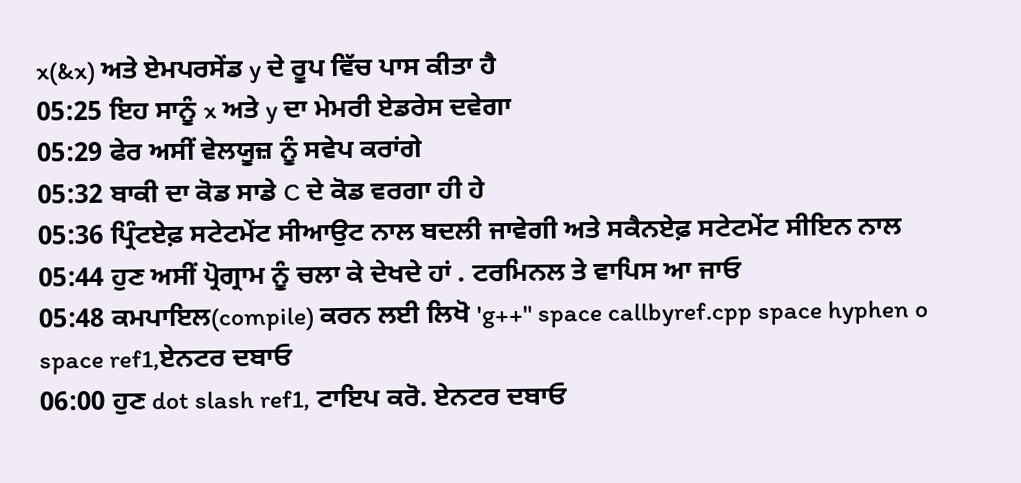x(&x) ਅਤੇ ਏਮਪਰਸੇਂਡ y ਦੇ ਰੂਪ ਵਿੱਚ ਪਾਸ ਕੀਤਾ ਹੈ
05:25 ਇਹ ਸਾਨੂੰ x ਅਤੇ y ਦਾ ਮੇਮਰੀ ਏਡਰੇਸ ਦਵੇਗਾ
05:29 ਫੇਰ ਅਸੀਂ ਵੇਲਯੂਜ਼ ਨੂੰ ਸਵੇਪ ਕਰਾਂਗੇ
05:32 ਬਾਕੀ ਦਾ ਕੋਡ ਸਾਡੇ C ਦੇ ਕੋਡ ਵਰਗਾ ਹੀ ਹੇ
05:36 ਪ੍ਰਿੰਟਏਫ਼ ਸਟੇਟਮੇਂਟ ਸੀਆਉਟ ਨਾਲ ਬਦਲੀ ਜਾਵੇਗੀ ਅਤੇ ਸਕੈਨਏਫ਼ ਸਟੇਟਮੇਂਟ ਸੀਇਨ ਨਾਲ
05:44 ਹੁਣ ਅਸੀਂ ਪ੍ਰੋਗ੍ਰਾਮ ਨੂੰ ਚਲਾ ਕੇ ਦੇਖਦੇ ਹਾਂ . ਟਰਮਿਨਲ ਤੇ ਵਾਪਿਸ ਆ ਜਾਓ
05:48 ਕਮਪਾਇਲ(compile) ਕਰਨ ਲਈ ਲਿਖੋ 'g++" space callbyref.cpp space hyphen o space ref1,ਏਨਟਰ ਦਬਾਓ
06:00 ਹੁਣ dot slash ref1, ਟਾਇਪ ਕਰੋ. ਏਨਟਰ ਦਬਾਓ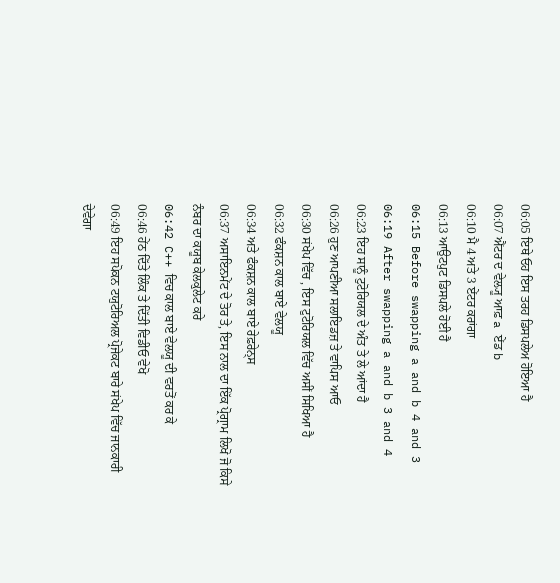06:05 ਇਥੇ ਓਹ ਇਸ ਤਰਹ ਡਿਸਪਲੇਅ ਹੋਇਆ ਹੈ
06:07 ਐਂਟਰ ਦ ਵੇਲ੍ਯੂ ਆਫ਼ a ਏਂਡ b
06:10 ਮੈ 4 ਅਤੇ 3 ਏਂਟਰ ਕਰਾਂਗਾ
06:13 ਆਉਟਪੁਟ ਡਿਸਪਲੇ ਹੋਈ ਹੈ
06:15 Before swapping a and b 4 and 3
06:19 After swapping a and b 3 and 4
06:23 ਇਹ ਸਾਨੂੰ ਟੁਟੋਰਿਯਲ ਦੇ ਅੰਤ ਤੇ ਲੇ ਆਂਦਾ ਹੈ
06:26 ਹੁਣ ਆਪਣੀਆ ਸਲਾਇਡਜ਼ ਤੇ ਵਾਪਿਸ ਆਓ
06:30 ਸਂਖੇਪ ਵਿੱਚ , ਇਸ ਟੁਟੋਰਿਯਲ ਵਿੱਚ ਅਸੀਂ ਸਿਖਿਆ ਹੈ
06:32 ਫੰਕਸ਼ਨ ਕਾਲ ਬਾਏ ਵੇਲਯੂ
06:34 ਅਤੇ ਫੰਕਸ਼ਨ ਕਾਲ ਬਾਏ ਰੇਫ਼ਰੇਨ੍ਸ
06:37 ਅਸਾਇਨਮੇਂਟ ਦੇ ਤੋਰ ਤੇ, ਇਸ ਨਾਲ ਦਾ ਇੱਕ ਪ੍ਰੋਗ੍ਰਾਮ ਲਿਖੋ ਜੋ ਕਿਸੇ ਨੰਬਰ ਦਾ ਕਯੂਬ ਕੇਲਕੁਲੇਟ ਕਰੇ
06:42 C++ ਵਿਚ ਕਾਲ ਬਾਏ ਵੇਲਯੂ ਦੀ ਵਰਤੋਂ ਕਰ ਕੇ
06:46 ਹੇਂਠ ਦਿੱਤੇ ਲਿੰਕ ਤੇ ਦਿੱਤੀ ਵਿਡੀਓ ਵੇਖੋ
06:49 ਇਹ ਸਪੋਕਨ ਟਯੁਟੋਰਿਅਲ ਪ੍ਰੋਜੇਕਟ ਬਾਰੇ ਸਂਖੇਪ ਵਿੱਚ ਜਾਨਕਾਰੀ ਦੇਵੇਗਾ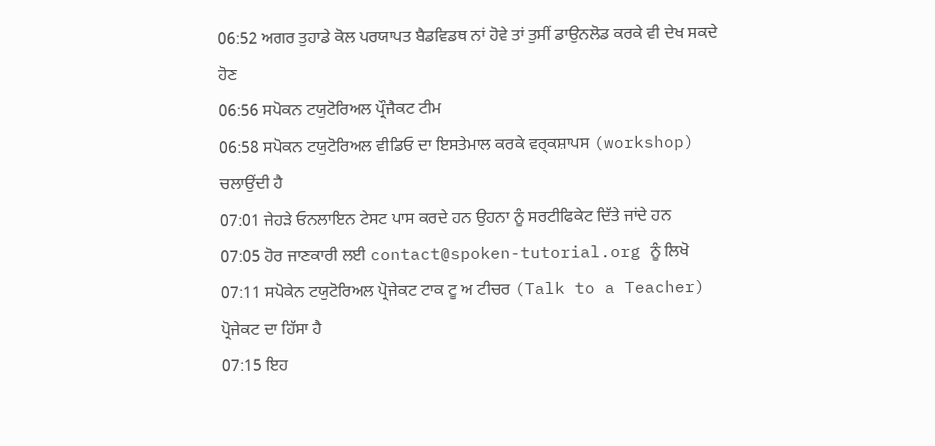06:52 ਅਗਰ ਤੁਹਾਡੇ ਕੋਲ ਪਰਯਾਪਤ ਬੈਡਵਿਡਥ ਨਾਂ ਹੋਵੇ ਤਾਂ ਤੁਸੀਂ ਡਾਉਨਲੋਡ ਕਰਕੇ ਵੀ ਦੇਖ ਸਕਦੇ ਹੋਣ
06:56 ਸਪੋਕਨ ਟਯੁਟੋਰਿਅਲ ਪ੍ਰੌਜੈਕਟ ਟੀਮ
06:58 ਸਪੋਕਨ ਟਯੁਟੋਰਿਅਲ ਵੀਡਿਓ ਦਾ ਇਸਤੇਮਾਲ ਕਰਕੇ ਵਰ੍ਕਸ਼ਾਪਸ (workshop) ਚਲਾਉਂਦੀ ਹੈ
07:01 ਜੇਹੜੇ ਓਨਲਾਇਨ ਟੇਸਟ ਪਾਸ ਕਰਦੇ ਹਨ ਉਹਨਾ ਨੂੰ ਸਰਟੀਫਿਕੇਟ ਦਿੱਤੇ ਜਾਂਦੇ ਹਨ
07:05 ਹੋਰ ਜਾਣਕਾਰੀ ਲਈ contact@spoken-tutorial.org ਨੂੰ ਲਿਖੋ
07:11 ਸਪੋਕੇਨ ਟਯੁਟੋਰਿਅਲ ਪ੍ਰੋਜੇਕਟ ਟਾਕ ਟੂ ਅ ਟੀਚਰ (Talk to a Teacher) ਪ੍ਰੋਜੇਕਟ ਦਾ ਹਿੱਸਾ ਹੈ
07:15 ਇਹ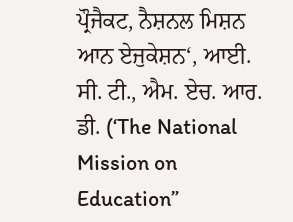ਪ੍ਰੌਜੈਕਟ, ਨੈਸ਼ਨਲ ਮਿਸ਼ਨ ਆਨ ਏਜੁਕੇਸ਼ਨ‘, ਆਈ. ਸੀ. ਟੀ., ਐਮ. ਏਚ. ਆਰ. ਡੀ. (‘The National Mission on Education”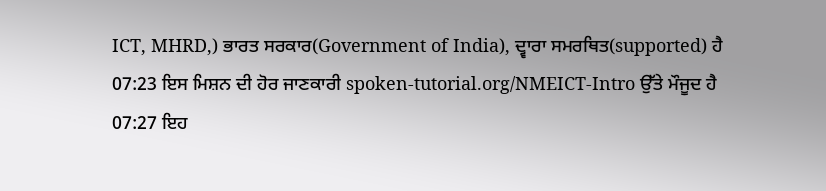ICT, MHRD,) ਭਾਰਤ ਸਰਕਾਰ(Government of India), ਦ੍ਵਾਰਾ ਸਮਰਥਿਤ(supported) ਹੈ
07:23 ਇਸ ਮਿਸ਼ਨ ਦੀ ਹੋਰ ਜਾਣਕਾਰੀ spoken-tutorial.org/NMEICT-Intro ਉੱਤੇ ਮੌਜੂਦ ਹੈ
07:27 ਇਹ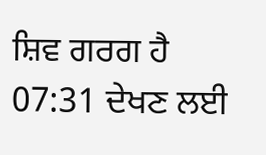ਸ਼ਿਵ ਗਰਗ ਹੈ
07:31 ਦੇਖਣ ਲਈ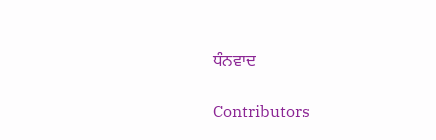ਧੰਨਵਾਦ

Contributors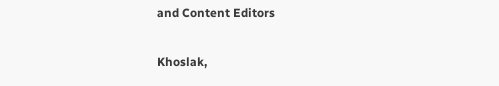and Content Editors

Khoslak,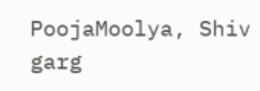PoojaMoolya, Shiv garg